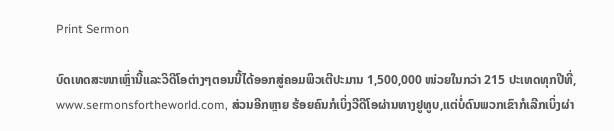Print Sermon

ບົດເທດສະໜາເຫຼົ່ານີ້ແລະວິດີໂອຕ່າງໆຕອນນີ້ໄດ້ອອກສູ່ຄອມພິວເຕີປະມານ 1,500,000 ໜ່ວຍໃນກວ່າ 215 ປະເທດທຸກປີທີ່, www.sermonsfortheworld.com, ສ່ວນອີກຫຼາຍ ຮ້ອຍຄົນກໍເບິ່ງວີດີໂອຜ່ານທາງຢູທູບ,ແຕ່ບໍ່ດົນພວກເຂົາກໍເລີກເບິ່ງຜ່າ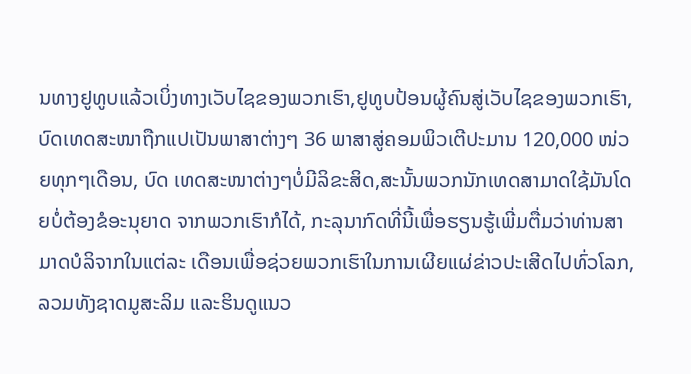ນທາງຢູທູບແລ້ວເບິ່ງທາງເວັບໄຊຂອງພວກເຮົາ,ຢູທູບປ້ອນຜູ້ຄົນສູ່ເວັບໄຊຂອງພວກເຮົາ,ບົດເທດສະໜາຖືກແປເປັນພາສາຕ່າງໆ 36 ພາສາສູ່ຄອມພິວເຕີປະມານ 120,000 ໜ່ວຍທຸກໆເດືອນ, ບົດ ເທດສະໜາຕ່າງໆບໍ່ມີລິຂະສິດ,ສະນັ້ນພວກນັກເທດສາມາດໃຊ້ມັນໂດຍບໍ່ຕ້ອງຂໍອະນຸຍາດ ຈາກພວກເຮົາກໍໄດ້, ກະລຸນາກົດທີ່ນີ້ເພື່ອຮຽນຮູ້ເພີ່ມຕື່ມວ່າທ່ານສາມາດບໍລິຈາກໃນແຕ່ລະ ເດືອນເພື່ອຊ່ວຍພວກເຮົາໃນການເຜີຍແຜ່ຂ່າວປະເສີດໄປທົ່ວໂລກ,ລວມທັງຊາດມູສະລິມ ແລະຮິນດູແນວ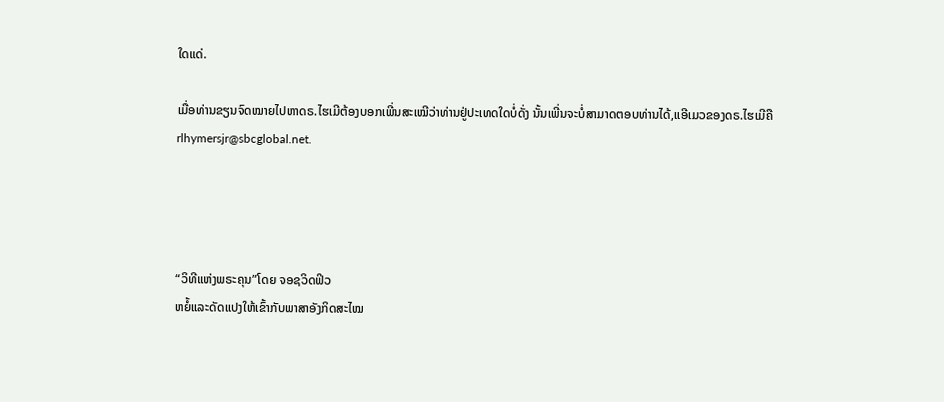ໃດແດ່.

ເມື່ອທ່ານຂຽນຈົດໝາຍໄປຫາດຣ.ໄຮເມີຕ້ອງບອກເພີ່ນສະເໝີວ່າທ່ານຢູ່ປະເທດໃດບໍ່ດັ່ງ ນັ້ນເພີ່ນຈະບໍ່ສາມາດຕອບທ່ານໄດ້,ແອີເມວຂອງດຣ.ໄຮເມີຄື rlhymersjr@sbcglobal.net.




“ວິທີແຫ່ງພຣະຄຸນ”ໂດຍ ຈອຊວິດຟິວ
ຫຍໍ້ແລະດັດແປງໃຫ້ເຂົ້າກັບພາສາອັງກິດສະໄໝ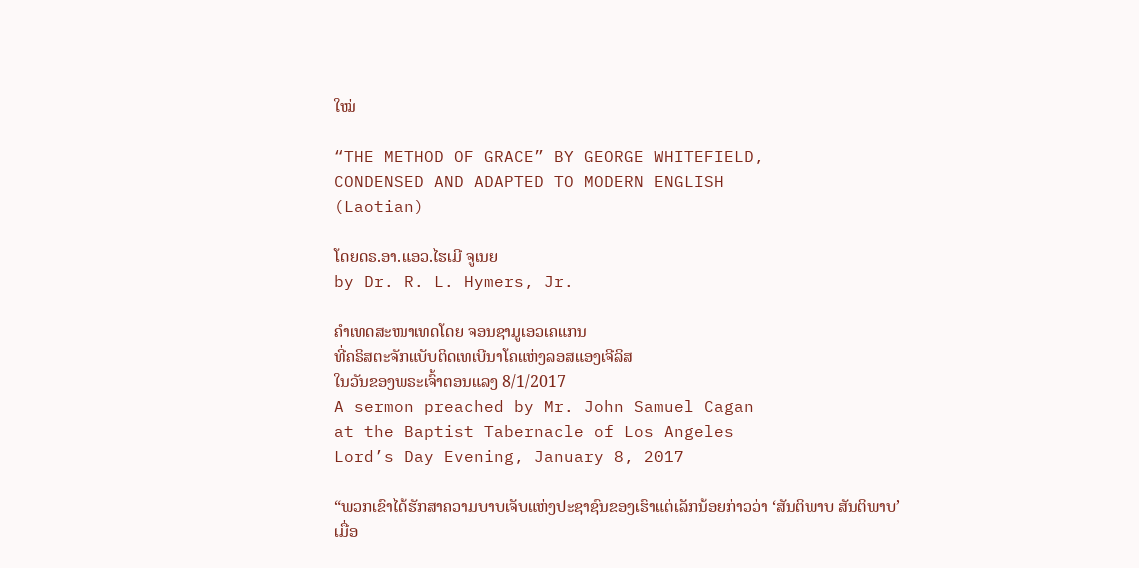ໃໝ່

“THE METHOD OF GRACE” BY GEORGE WHITEFIELD,
CONDENSED AND ADAPTED TO MODERN ENGLISH
(Laotian)

ໂດຍດຣ.ອາ.ແອວ.ໄຮເມີ ຈູເນຍ
by Dr. R. L. Hymers, Jr.

ຄໍາເທດສະໜາເທດໂດຍ ຈອນຊາມູເອວເຄແກນ
ທີ່ຄຣິສຕະຈັກແບັບຕິດເທເບີນາໂຄແຫ່ງລອສແອງເຈີລິສ
ໃນວັນຂອງພຣະເຈົ້າຕອນແລງ 8/1/2017
A sermon preached by Mr. John Samuel Cagan
at the Baptist Tabernacle of Los Angeles
Lord’s Day Evening, January 8, 2017

“ພວກເຂົາໄດ້ຮັກສາຄວາມບາບເຈັບແຫ່ງປະຊາຊົນຂອງເຮົາແຕ່ເລັກນ້ອຍກ່າວວ່າ ‘ສັນຕິພາບ ສັນຕິພາບ’ເມື່ອ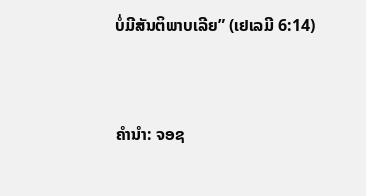ບໍ່ມີສັນຕິພາບເລີຍ” (ເຢເລມີ 6:14)


ຄໍານໍາ: ຈອຊ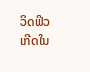ວິດຟິວ ເກີດໃນ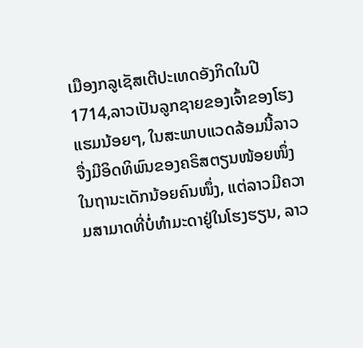ເມືອງກລູເຊັສເຕີປະເທດອັງກິດໃນປີ 1714,ລາວເປັນລູກຊາຍຂອງເຈົ້າຂອງໂຮງແຮມນ້ອຍໆ, ໃນສະພາບແວດລ້ອມນີ້ລາວຈື່ງມີອິດທິພົນຂອງຄຣິສຕຽນໜ້ອຍໜຶ່ງໃນຖານະເດັກນ້ອຍຄົນໜຶ່ງ, ແຕ່ລາວມີຄວາມສາມາດທີ່ບໍ່ທໍາມະດາຢູ່ໃນໂຮງຮຽນ, ລາວ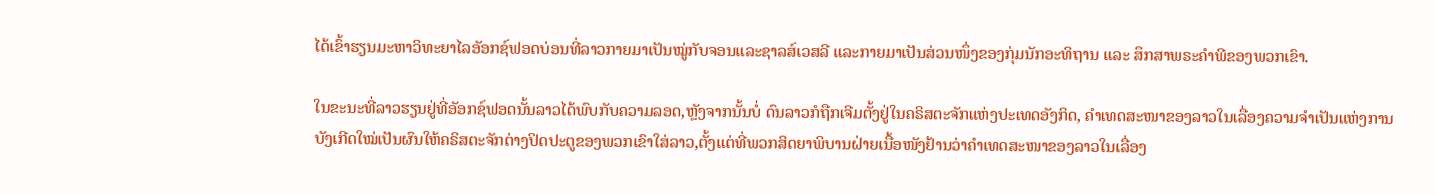ໄດ້ເຂົ້າຮຽນມະຫາວິທະຍາໄລອັອກຊ໌ຟອດບ່ອນທີ່ລາວກາຍມາເປັນໝູ່ກັບຈອນແລະຊາລສ໌ເວສລີ ແລະກາຍມາເປັນສ່ວນໜຶ່ງຂອງກຸ່ມນັກອະທິຖານ ແລະ ສຶກສາພຣະຄໍາພີຂອງພວກເຂົາ.

ໃນຂະນະທີ່ລາວຮຽນຢູ່ທີ່ອັອກຊ໌ຟອດນັ້ນລາວໄດ້ພົບກັບຄວາມລອດ,ຫຼັງຈາກນັ້ນບໍ່ ດົນລາວກໍຖືກເຈີມຕັ້ງຢູ່ໃນຄຣິສຕະຈັກແຫ່ງປະເທດອັງກິດ, ຄໍາເທດສະໜາຂອງລາວໃນເລື່ອງຄວາມຈໍາເປັນແຫ່ງການບັງເກີດໃໝ່ເປັນຜົນໃຫ້ຄຣິສຕະຈັກຕ່າງປິດປະຕູຂອງພວກເຂົາໃສ່ລາວ,ຕັ້ງແຕ່ທີ່ພວກສິດຍາພິບານຝ່າຍເນື້ອໜັງຢ້ານວ່າຄໍາເທດສະໜາຂອງລາວໃນເລື່ອງ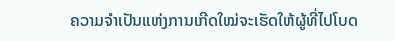ຄວາມຈໍາເປັນແຫ່ງການເກີດໃໝ່ຈະເຮັດໃຫ້ຜູ້ທີ່ໄປໂບດ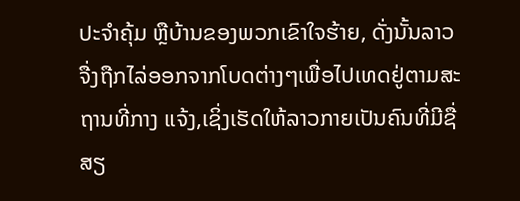ປະຈໍາຄຸ້ມ ຫຼືບ້ານຂອງພວກເຂົາໃຈຮ້າຍ, ດັ່ງນັ້ນລາວຈື່ງຖືກໄລ່ອອກຈາກໂບດຕ່າງໆເພື່ອໄປເທດຢູ່ຕາມສະຖານທີ່ກາງ ແຈ້ງ,ເຊິ່ງເຮັດໃຫ້ລາວກາຍເປັນຄົນທີ່ມີຊື່ສຽ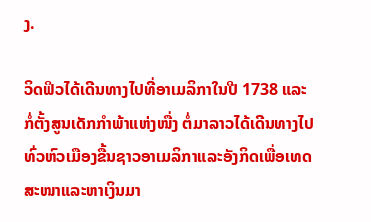ງ.

ວິດຟິວໄດ້ເດີນທາງໄປທີ່ອາເມລິກາໃນປີ 1738 ແລະກໍ່ຕັ້ງສູນເດັກກໍາພ້າແຫ່ງໜື່ງ ຕໍ່ມາລາວໄດ້ເດີນທາງໄປທົ່ວຫົວເມືອງຂື້ນຊາວອາເມລິກາແລະອັງກິດເພື່ອເທດສະໜາແລະຫາເງິນມາ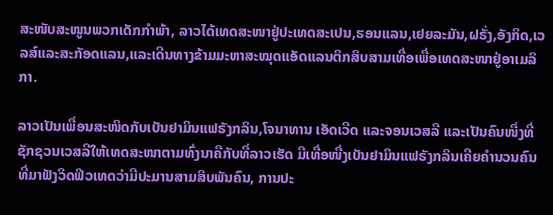ສະໜັບສະໜູນພວກເດັກກໍາພ້າ, ລາວໄດ້ເທດສະໜາຢູ່ປະເທດສະເປນ,ຮອນແລນ,ເຢຍລະມັນ,ຝຣັ່ງ,ອັງກິດ,ເວລສ໌ແລະສະກັອດແລນ,ແລະເດີນທາງຂ້າມມະຫາສະໝຸດແອັດແລນຕິກສິບສາມເທື່ອເພື່ອເທດສະໜາຢູ່ອາເມລິກາ.

ລາວເປັນເພື່ອນສະໜິດກັບເບັນຢາມິນແຟຣັງກລິນ,ໂຈນາທານ ເອັດເວີດ ແລະຈອນເວສລີ ແລະເປັນຄົນໜື່ງທີ່ຊັກຊວນເວສລີໃຫ້ເທດສະໜາຕາມທົ່ງນາຄືກັບທີ່ລາວເຮັດ ມີເທື່ອໜື່ງເບັນຢາມິນແຟຣັງກລິນເຄີຍຄໍານວນຄົນທີ່ມາຟັງວິດຟິວເທດວ່າມີປະມານສາມສິບພັນຄົນ, ການປະ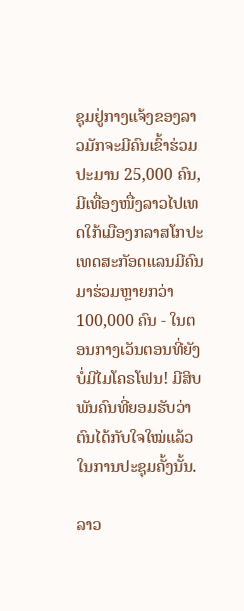ຊຸມຢູ່ກາງແຈ້ງຂອງລາວມັກຈະມີຄົນເຂົ້າຮ່ວມປະມານ 25,000 ຄົນ,ມີເທື່ອງໜື່ງລາວໄປເທດໃກ້ເມືອງກລາສໂກປະເທດສະກັອດແລນມີຄົນມາຮ່ວມຫຼາຍກວ່າ 100,000 ຄົນ - ໃນຕອນກາງເວັນຕອນທີ່ຍັງບໍ່ມີໄມໂຄຣໂຟນ! ມີສິບພັນຄົນທີ່ຍອມຮັບວ່າຕົນໄດ້ກັບໃຈໃໝ່ແລ້ວໃນການປະຊຸມຄັ້ງນັ້ນ.

ລາວ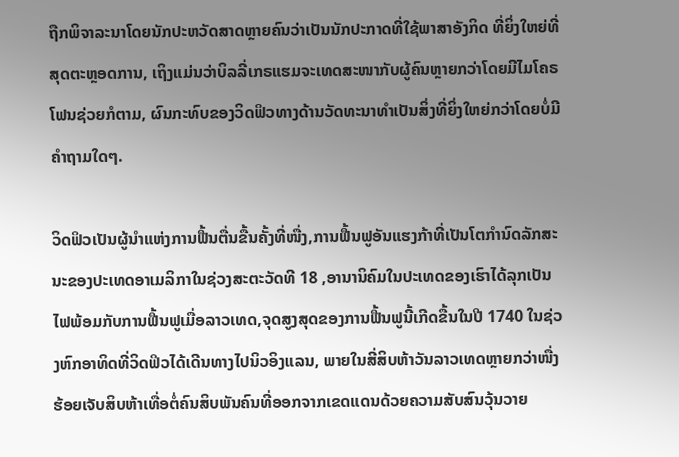ຖືກພິຈາລະນາໂດຍນັກປະຫວັດສາດຫຼາຍຄົນວ່າເປັນນັກປະກາດທີ່ໃຊ້ພາສາອັງກິດ ທີ່ຍິ່ງໃຫຍ່ທີ່ສຸດຕະຫຼອດການ, ເຖິງແມ່ນວ່າບິລລີ່ເກຣແຮມຈະເທດສະໜາກັບຜູ້ຄົນຫຼາຍກວ່າໂດຍມີໄມໂຄຣໂຟນຊ່ວຍກໍຕາມ, ຜົນກະທົບຂອງວິດຟິວທາງດ້ານວັດທະນາທໍາເປັນສິ່ງທີ່ຍິ່ງໃຫຍ່ກວ່າໂດຍບໍ່ມີຄໍາຖາມໃດໆ.

ວິດຟິວເປັນຜູ້ນໍາແຫ່ງການຟື້ນຕື່ນຂື້ນຄັ້ງທີ່ໜື່ງ,ການຟື້ນຟູອັນແຮງກ້າທີ່ເປັນໂຕກໍານົດລັກສະນະຂອງປະເທດອາເມລິກາໃນຊ່ວງສະຕະວັດທີ 18 ,ອານານິຄົມໃນປະເທດຂອງເຮົາໄດ້ລຸກເປັນໄຟພ້ອມກັບການຟື້ນຟູເມື່ອລາວເທດ,ຈຸດສູງສຸດຂອງການຟື້ນຟູນີ້ເກີດຂື້ນໃນປີ 1740 ໃນຊ່ວງຫົກອາທິດທີ່ວິດຟິວໄດ້ເດີນທາງໄປນິວອິງແລນ, ພາຍໃນສີ່ສິບຫ້າວັນລາວເທດຫຼາຍກວ່າໜື່ງຮ້ອຍເຈັບສິບຫ້າເທື່ອຕໍ່ຄົນສິບພັນຄົນທີ່ອອກຈາກເຂດແດນດ້ວຍຄວາມສັບສົນວຸ້ນວາຍ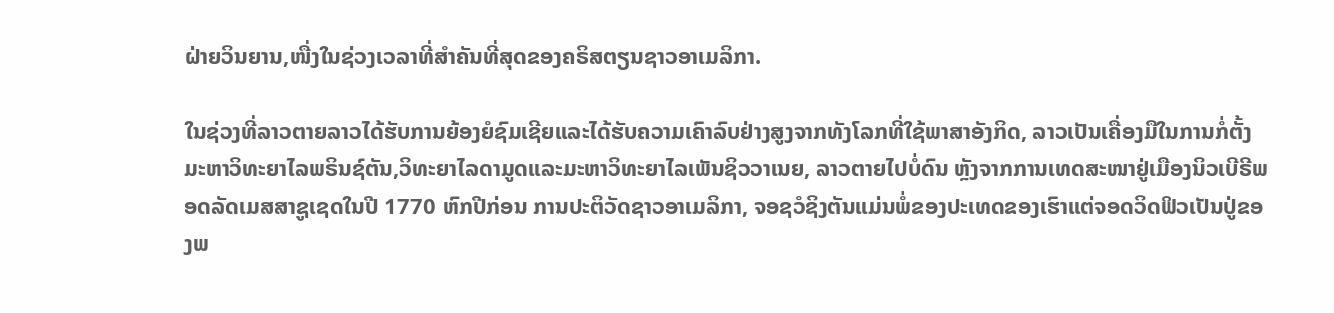ຝ່າຍວິນຍານ,ໜື່ງໃນຊ່ວງເວລາທີ່ສໍາຄັນທີ່ສຸດຂອງຄຣິສຕຽນຊາວອາເມລິກາ.

ໃນຊ່ວງທີ່ລາວຕາຍລາວໄດ້ຮັບການຍ້ອງຍໍຊົມເຊີຍແລະໄດ້ຮັບຄວາມເຄົາລົບຢ່າງສູງຈາກທັງໂລກທີ່ໃຊ້ພາສາອັງກິດ, ລາວເປັນເຄື່ອງມືໃນການກໍ່ຕັ້ງມະຫາວິທະຍາໄລພຣິນຊ໌ຕັນ,ວິທະຍາໄລດາມູດແລະມະຫາວິທະຍາໄລເພັນຊິວວາເນຍ, ລາວຕາຍໄປບໍ່ດົນ ຫຼັງຈາກການເທດສະໜາຢູ່ເມືອງນິວເບີຣີພອດລັດເມສສາຊູເຊດໃນປີ 1770 ຫົກປີກ່ອນ ການປະຕິວັດຊາວອາເມລິກາ, ຈອຊວໍຊິງຕັນແມ່ນພໍ່ຂອງປະເທດຂອງເຮົາແຕ່ຈອດວິດຟິວເປັນປູ່ຂອງພ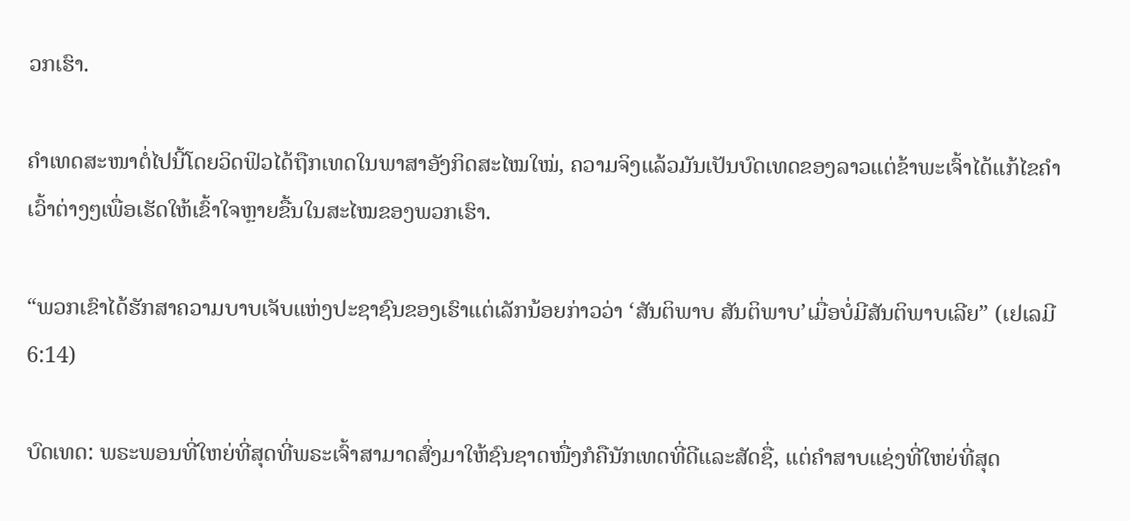ວກເຮົາ.

ຄໍາເທດສະໜາຕໍ່ໄປນີ້ໂດຍວິດຟິວໄດ້ຖືກເທດໃນພາສາອັງກິດສະໄໝໃໝ່, ຄວາມຈິງແລ້ວມັນເປັນບົດເທດຂອງລາວແຕ່ຂ້າພະເຈົ້າໄດ້ແກ້ໄຂຄໍາເວົ້າຕ່າງໆເພື່ອເຮັດໃຫ້ເຂົ້າໃຈຫຼາຍຂື້ນໃນສະໄໝຂອງພວກເຮົາ.

“ພວກເຂົາໄດ້ຮັກສາຄວາມບາບເຈັບແຫ່ງປະຊາຊົນຂອງເຮົາແຕ່ເລັກນ້ອຍກ່າວວ່າ ‘ສັນຕິພາບ ສັນຕິພາບ’ເມື່ອບໍ່ມີສັນຕິພາບເລີຍ” (ເຢເລມີ 6:14)

ບົດເທດ: ພຣະພອນທີ່ໃຫຍ່ທີ່ສຸດທີ່ພຣະເຈົ້າສາມາດສົ່ງມາໃຫ້ຊົນຊາດໜື່ງກໍຄືນັກເທດທີ່ດີແລະສັດຊື່, ແຕ່ຄໍາສາບແຊ່ງທີ່ໃຫຍ່ທີ່ສຸດ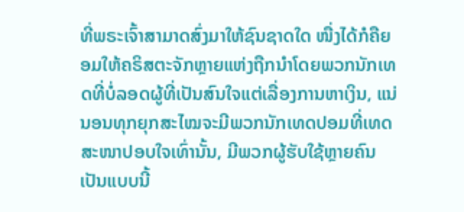ທີ່ພຣະເຈົ້າສາມາດສົ່ງມາໃຫ້ຊົນຊາດໃດ ໜື່ງໄດ້ກໍຄືຍອມໃຫ້ຄຣິສຕະຈັກຫຼາຍແຫ່ງຖືກນໍາໂດຍພວກນັກເທດທີ່ບໍ່ລອດຜູ້ທີ່ເປັນສົນໃຈແຕ່ເລື່ອງການຫາເງິນ, ແນ່ນອນທຸກຍຸກສະໄໝຈະມີພວກນັກເທດປອມທີ່ເທດສະໜາປອບໃຈເທົ່ານັ້ນ, ມີພວກຜູ້ຮັບໃຊ້ຫຼາຍຄົນເປັນແບບນີ້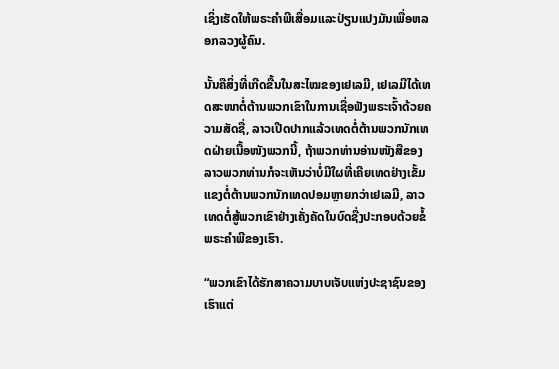ເຊິ່ງເຮັດໃຫ້ພຣະຄໍາພີເສື່ອມແລະປ່ຽນແປງມັນເພື່ອຫລອກລວງຜູ້ຄົນ.

ນັ້ນຄືສິ່ງທີ່ເກີດຂື້ນໃນສະໄໝຂອງເຢເລມີ, ເຢເລມີໄດ້ເທດສະໜາຕໍ່ຕ້ານພວກເຂົາໃນການເຊື່ອຟັງພຣະເຈົ້າດ້ວຍຄວາມສັດຊື່, ລາວເປີດປາກແລ້ວເທດຕໍ່ຕ້ານພວກນັກເທດຝ່າຍເນື້ອໜັງພວກນີ້, ຖ້າພວກທ່ານອ່ານໜັງສືຂອງລາວພວກທ່ານກໍຈະເຫັນວ່າບໍ່ມີໃຜທີ່ເຄີຍເທດຢ່າງເຂັ້ມແຂງຕໍ່ຕ້ານພວກນັກເທດປອມຫຼາຍກວ່າເຢເລມີ, ລາວເທດຕໍ່ສູ້ພວກເຂົາຢ່າງເຄັ່ງຄັດໃນບົດຊື່ງປະກອບດ້ວຍຂໍ້ພຣະຄໍາພີຂອງເຮົາ.

“ພວກເຂົາໄດ້ຮັກສາຄວາມບາບເຈັບແຫ່ງປະຊາຊົນຂອງເຮົາແຕ່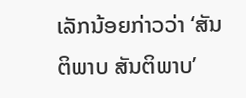ເລັກນ້ອຍກ່າວວ່າ ‘ສັນຕິພາບ ສັນຕິພາບ’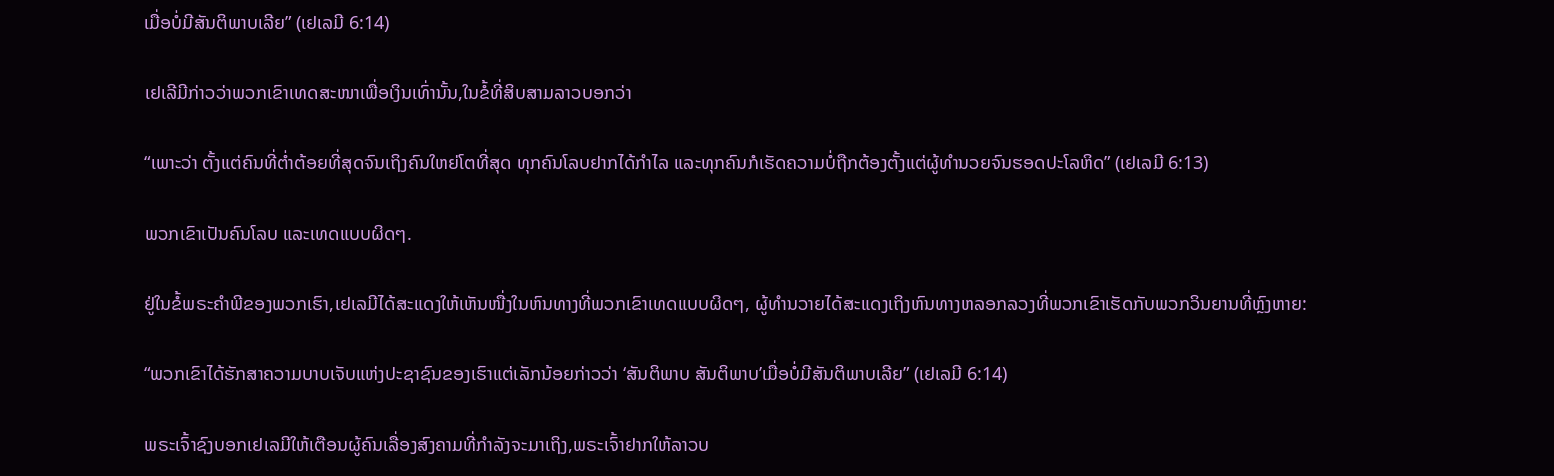ເມື່ອບໍ່ມີສັນຕິພາບເລີຍ” (ເຢເລມີ 6:14)

ເຢເລີມີກ່າວວ່າພວກເຂົາເທດສະໜາເພື່ອເງິນເທົ່ານັ້ນ,ໃນຂໍ້ທີ່ສິບສາມລາວບອກວ່າ

“ເພາະວ່າ ຕັ້ງແຕ່ຄົນທີ່ຕໍ່າຕ້ອຍທີ່ສຸດຈົນເຖິງຄົນໃຫຍ່ໂຕທີ່ສຸດ ທຸກຄົນໂລບຢາກໄດ້ກໍາໄລ ແລະທຸກຄົນກໍເຮັດຄວາມບໍ່ຖືກຕ້ອງຕັ້ງແຕ່ຜູ້ທໍານວຍຈົນຮອດປະໂລຫິດ” (ເຢເລມີ 6:13)

ພວກເຂົາເປັນຄົນໂລບ ແລະເທດແບບຜິດໆ.

ຢູ່ໃນຂໍ້ພຣະຄໍາພີຂອງພວກເຮົາ,ເຢເລມີໄດ້ສະແດງໃຫ້ເຫັນໜື່ງໃນຫົນທາງທີ່ພວກເຂົາເທດແບບຜິດໆ, ຜູ້ທໍານວາຍໄດ້ສະແດງເຖິງຫົນທາງຫລອກລວງທີ່ພວກເຂົາເຮັດກັບພວກວິນຍານທີ່ຫຼົງຫາຍ:

“ພວກເຂົາໄດ້ຮັກສາຄວາມບາບເຈັບແຫ່ງປະຊາຊົນຂອງເຮົາແຕ່ເລັກນ້ອຍກ່າວວ່າ ‘ສັນຕິພາບ ສັນຕິພາບ’ເມື່ອບໍ່ມີສັນຕິພາບເລີຍ” (ເຢເລມີ 6:14)

ພຣະເຈົ້າຊົງບອກເຢເລມີໃຫ້ເຕືອນຜູ້ຄົນເລື່ອງສົງຄາມທີ່ກໍາລັງຈະມາເຖິງ,ພຣະເຈົ້າຢາກໃຫ້ລາວບ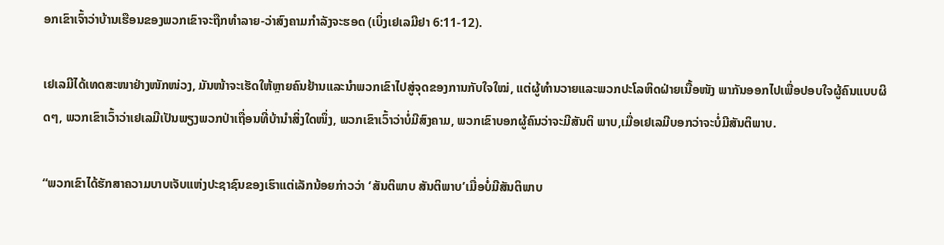ອກເຂົາເຈົ້າວ່າບ້ານເຮືອນຂອງພວກເຂົາຈະຖືກທໍາລາຍ-ວ່າສົງຄາມກໍາລັງຈະຮອດ (ເບິ່ງເຢເລມີຢາ 6:11-12).

ເຢເລມີໄດ້ເທດສະໜາຢ່າງໜັກໜ່ວງ, ມັນໜ້າຈະເຮັດໃຫ້ຫຼາຍຄົນຢ້ານແລະນໍາພວກເຂົາໄປສູ່ຈຸດຂອງການກັບໃຈໃໝ່, ແຕ່ຜູ້ທໍານວາຍແລະພວກປະໂລຫິດຝ່າຍເນື້ອໜັງ ພາກັນອອກໄປເພື່ອປອບໃຈຜູ້ຄົນແບບຜິດໆ, ພວກເຂົາເວົ້າວ່າເຢເລມີເປັນພຽງພວກປ່າເຖື່ອນທີ່ບ້ານໍາສິ່ງໃດໜຶ່ງ, ພວກເຂົາເວົ້າວ່າບໍ່ມີສົງຄາມ, ພວກເຂົາບອກຜູ້ຄົນວ່າຈະມີສັນຕິ ພາບ,ເມື່ອເຢເລມີບອກວ່າຈະບໍ່ມີສັນຕິພາບ.

“ພວກເຂົາໄດ້ຮັກສາຄວາມບາບເຈັບແຫ່ງປະຊາຊົນຂອງເຮົາແຕ່ເລັກນ້ອຍກ່າວວ່າ ‘ສັນຕິພາບ ສັນຕິພາບ’ເມື່ອບໍ່ມີສັນຕິພາບ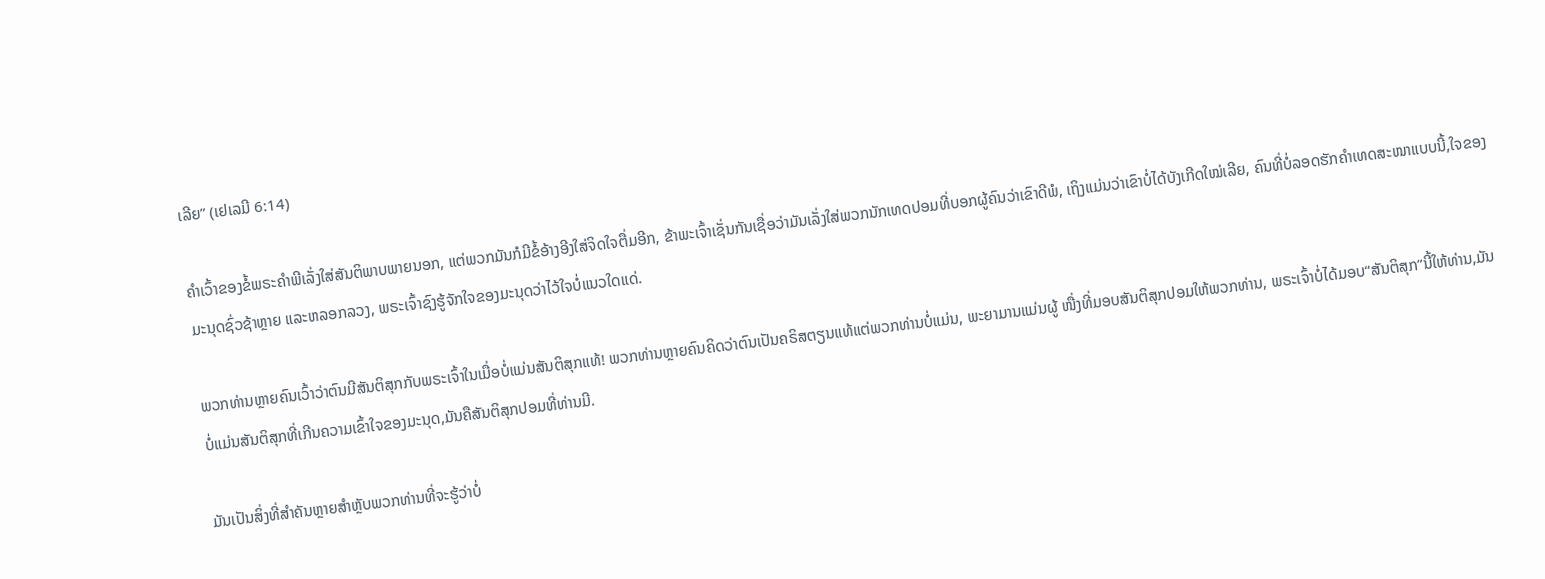ເລີຍ” (ເຢເລມີ 6:14)

ຄໍາເວົ້າຂອງຂໍ້ພຣະຄໍາພີເລັ່ງໃສ່ສັນຕິພາບພາຍນອກ, ແຕ່ພວກມັນກໍມີຂໍ້ອ້າງອີງໃສ່ຈິດໃຈຕື່ມອີກ, ຂ້າພະເຈົ້າເຊັ່ນກັນເຊື່ອວ່າມັນເລັ່ງໃສ່ພວກນັກເທດປອມທີ່ບອກຜູ້ຄົນວ່າເຂົາດີພໍ, ເຖິງແມ່ນວ່າເຂົາບໍ່ໄດ້ບັງເກີດໃໝ່ເລີຍ, ຄົນທີ່ບໍ່ລອດຮັກຄໍາເທດສະໜາແບບນີ້,ໃຈຂອງມະນຸດຊົ່ວຊ້າຫຼາຍ ແລະຫລອກລວງ, ພຣະເຈົ້າຊົງຮູ້ຈັກໃຈຂອງມະນຸດວ່າໄວ້ໃຈບໍ່ແນວໃດແດ່.

ພວກທ່ານຫຼາຍຄົນເວົ້າວ່າຕົນມີສັນຕິສຸກກັບພຣະເຈົ້າໃນເມື່ອບໍ່ແມ່ນສັນຕິສຸກແທ້! ພວກທ່ານຫຼາຍຄົນຄິດວ່າຕົນເປັນຄຣິສຕຽນແທ້ແຕ່ພວກທ່ານບໍ່ແມ່ນ, ພະຍາມານແມ່ນຜູ້ ໜື່ງທີ່ມອບສັນຕິສຸກປອມໃຫ້ພວກທ່ານ, ພຣະເຈົ້າບໍ່ໄດ້ມອບ“ສັນຕິສຸກ”ນີ້ໃຫ້ທ່ານ,ມັນບໍ່ແມ່ນສັນຕິສຸກທີ່ເກີນຄວາມເຂົ້າໃຈຂອງມະນຸດ,ມັນຄືສັນຕິສຸກປອມທີ່ທ່ານມີ.

ມັນເປັນສິ່ງທີ່ສໍາຄັນຫຼາຍສໍາຫຼັບພວກທ່ານທີ່ຈະຮູ້ວ່າບໍ່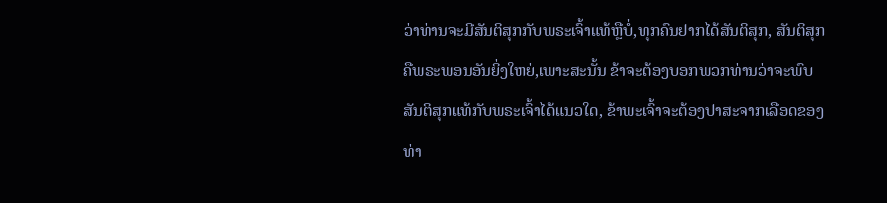ວ່າທ່ານຈະມີສັນຕິສຸກກັບພຣະເຈົ້າແທ້ຫຼືບໍ່,ທຸກຄົນຢາກໄດ້ສັນຕິສຸກ, ສັນຕິສຸກຄືພຣະພອນອັນຍິ່ງໃຫຍ່,ເພາະສະນັ້ນ ຂ້າຈະຕ້ອງບອກພວກທ່ານວ່າຈະພົບສັນຕິສຸກແທ້ກັບພຣະເຈົ້າໄດ້ແນວໃດ, ຂ້າພະເຈົ້າຈະຕ້ອງປາສະຈາກເລືອດຂອງທ່າ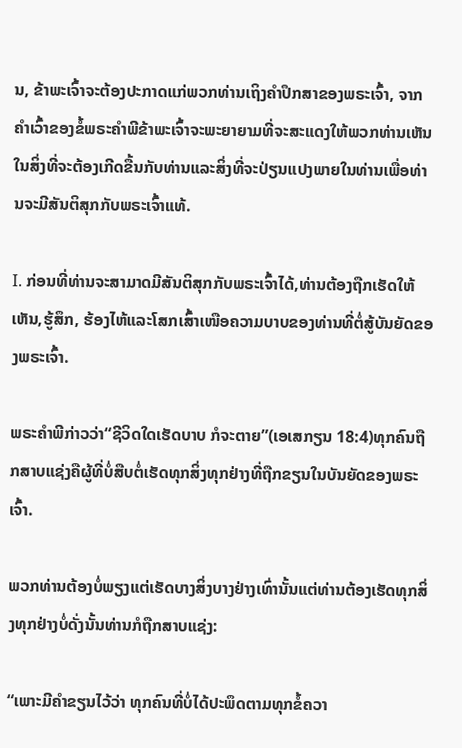ນ, ຂ້າພະເຈົ້າຈະຕ້ອງປະກາດແກ່ພວກທ່ານເຖິງຄໍາປຶກສາຂອງພຣະເຈົ້າ, ຈາກຄໍາເວົ້າຂອງຂໍ້ພຣະຄໍາພີຂ້າພະເຈົ້າຈະພະຍາຍາມທີ່ຈະສະແດງໃຫ້ພວກທ່ານເຫັນໃນສິ່ງທີ່ຈະຕ້ອງເກີດຂື້ນກັບທ່ານແລະສິ່ງທີ່ຈະປ່ຽນແປງພາຍໃນທ່ານເພື່ອທ່ານຈະມີສັນຕິສຸກກັບພຣະເຈົ້າແທ້.

I. ກ່ອນທີ່ທ່ານຈະສາມາດມີສັນຕິສຸກກັບພຣະເຈົ້າໄດ້,ທ່ານຕ້ອງຖືກເຮັດໃຫ້ເຫັນ,ຮູ້ສຶກ, ຮ້ອງໄຫ້ແລະໂສກເສົ້າເໜືອຄວາມບາບຂອງທ່ານທີ່ຕໍ່ສູ້ບັນຍັດຂອງພຣະເຈົ້າ.

ພຣະຄໍາພີກ່າວວ່າ“ຊີວິດໃດເຮັດບາບ ກໍຈະຕາຍ”(ເອເສກຽນ 18:4)ທຸກຄົນຖືກສາບແຊ່ງຄືຜູ້ທີ່ບໍ່ສືບຕໍ່ເຮັດທຸກສິ່ງທຸກຢ່າງທີ່ຖືກຂຽນໃນບັນຍັດຂອງພຣະເຈົ້າ.

ພວກທ່ານຕ້ອງບໍ່ພຽງແຕ່ເຮັດບາງສິ່ງບາງຢ່າງເທົ່ານັ້ນແຕ່ທ່ານຕ້ອງເຮັດທຸກສິ່ງທຸກຢ່າງບໍ່ດັ່ງນັ້ນທ່ານກໍຖືກສາບແຊ່ງ:

“ເພາະມີຄໍາຂຽນໄວ້ວ່າ ທຸກຄົນທີ່ບໍ່ໄດ້ປະພຶດຕາມທຸກຂໍ້ຄວາ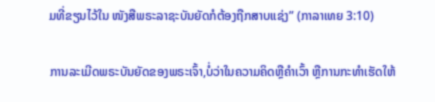ມທີ່ຂຽນໄວ້ໃນ ໜັງສືພຣະລາຊະບັນຍັດກໍຕ້ອງຖືກສາບແຊ່ງ” (ກາລາເທຍ 3:10)

ການລະເມີດພຣະບັນຍັດຂອງພຣະເຈົ້າ,ບໍ່ວ່າໃນຄວາມຄິດຫຼືຄໍາເວົ້າ ຫຼືການກະທໍາເຮັດໃຫ້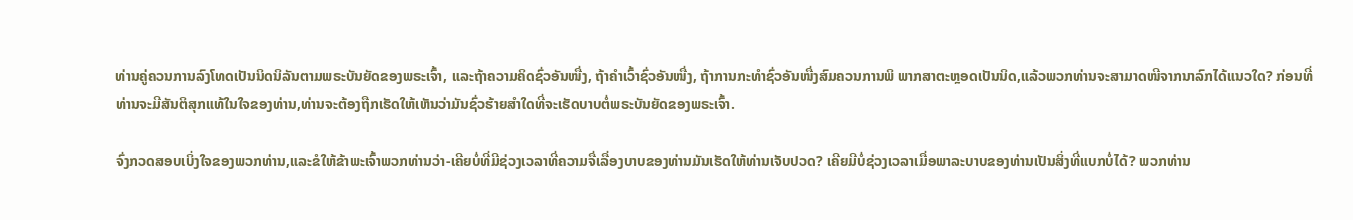ທ່ານຄູ່ຄວນການລົງໂທດເປັນນິດນິລັນຕາມພຣະບັນຍັດຂອງພຣະເຈົ້າ, ແລະຖ້າຄວາມຄິດຊົ່ວອັນໜື່ງ, ຖ້າຄໍາເວົ້າຊົ່ວອັນໜື່ງ, ຖ້າການກະທໍາຊົ່ວອັນໜື່ງສົມຄວນການພິ ພາກສາຕະຫຼອດເປັນນິດ,ແລ້ວພວກທ່ານຈະສາມາດໜີຈາກນາລົກໄດ້ແນວໃດ? ກ່ອນທີ່ທ່ານຈະມີສັນຕິສຸກແທ້ໃນໃຈຂອງທ່ານ,ທ່ານຈະຕ້ອງຖືກເຮັດໃຫ້ເຫັນວ່າມັນຊົ່ວຮ້າຍສໍາໃດທີ່ຈະເຮັດບາບຕໍ່ພຣະບັນຍັດຂອງພຣະເຈົ້າ.

ຈົ່ງກວດສອບເບິ່ງໃຈຂອງພວກທ່ານ,ແລະຂໍໃຫ້ຂ້າພະເຈົ້າພວກທ່ານວ່າ-ເຄີຍບໍ່ທີ່ມີຊ່ວງເວລາທີ່ຄວາມຈື່ເລື່ອງບາບຂອງທ່ານມັນເຮັດໃຫ້ທ່ານເຈັບປວດ? ເຄີຍມີບໍ່ຊ່ວງເວລາເມື່ອພາລະບາບຂອງທ່ານເປັນສິ່ງທີ່ແບກບໍ່ໄດ້? ພວກທ່ານ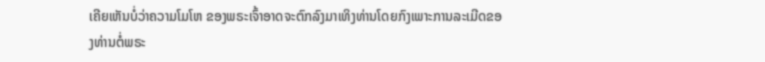ເຄີຍເຫັນບໍ່ວ່າຄວາມໂມໂຫ ຂອງພຣະເຈົ້າອາດຈະຕົກລົງມາເທິງທ່ານໂດຍກົງເພາະການລະເມີດຂອງທ່ານຕໍ່ພຣະ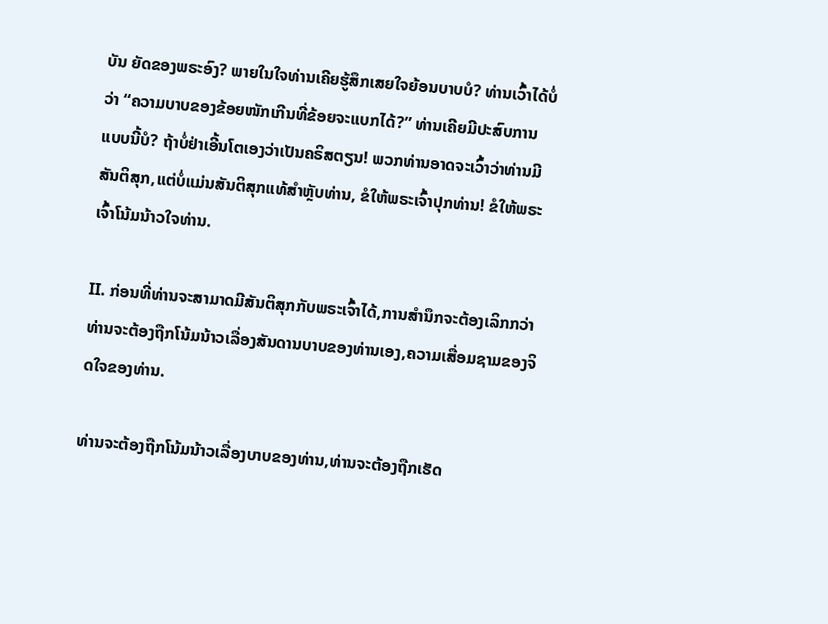ບັນ ຍັດຂອງພຣະອົງ? ພາຍໃນໃຈທ່ານເຄີຍຮູ້ສຶກເສຍໃຈຍ້ອນບາບບໍ? ທ່ານເວົ້າໄດ້ບໍ່ວ່າ “ຄວາມບາບຂອງຂ້ອຍໜັກເກີນທີ່ຂ້ອຍຈະແບກໄດ້?” ທ່ານເຄີຍມີປະສົບການແບບນີ້ບໍ? ຖ້າບໍ່ຢ່າເອີ້ນໂຕເອງວ່າເປັນຄຣິສຕຽນ! ພວກທ່ານອາດຈະເວົ້າວ່າທ່ານມີສັນຕິສຸກ,ແຕ່ບໍ່ແມ່ນສັນຕິສຸກແທ້ສໍາຫຼັບທ່ານ, ຂໍໃຫ້ພຣະເຈົ້າປຸກທ່ານ! ຂໍໃຫ້ພຣະເຈົ້າໂນ້ມນ້າວໃຈທ່ານ.

II. ກ່ອນທີ່ທ່ານຈະສາມາດມີສັນຕິສຸກກັບພຣະເຈົ້າໄດ້,ການສໍານຶກຈະຕ້ອງເລິກກວ່າ ທ່ານຈະຕ້ອງຖືກໂນ້ມນ້າວເລື່ອງສັນດານບາບຂອງທ່ານເອງ,ຄວາມເສື່ອມຊາມຂອງຈິດໃຈຂອງທ່ານ.

ທ່ານຈະຕ້ອງຖືກໂນ້ມນ້າວເລື່ອງບາບຂອງທ່ານ,ທ່ານຈະຕ້ອງຖືກເຮັດ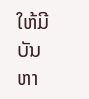ໃຫ້ມີບັນຫາ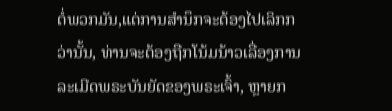ຕໍ່ພວກມັນ,ແຕ່ການສໍານຶກຈະຕ້ອງໄປເລິກກວ່ານັ້ນ, ທ່ານຈະຕ້ອງຖືກໂນ້ມນ້າວເລື່ອງການ ລະເມີດພຣະບັນຍັດຂອງພຣະເຈົ້າ, ຫຼາຍກ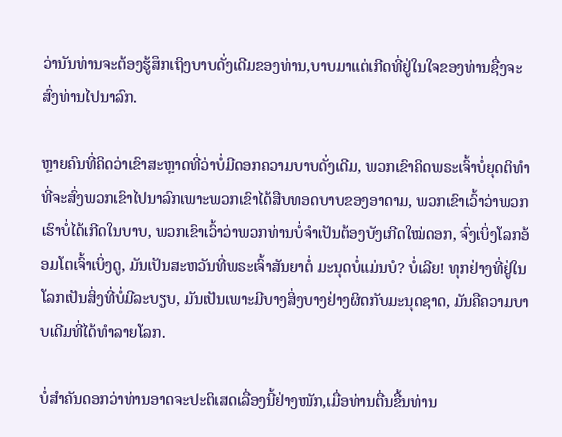ວ່ານັນທ່ານຈະຕ້ອງຮູ້ສຶກເຖິງບາບດັ່ງເດີມຂອງທ່ານ,ບາບມາແຕ່ເກີດທີ່ຢູ່ໃນໃຈຂອງທ່ານຊື່ງຈະສົ່ງທ່ານໄປນາລົກ.

ຫຼາຍຄົນທີ່ຄິດວ່າເຂົາສະຫຼາດທີ່ວ່າບໍ່ມີດອກຄວາມບາບດັ່ງເດີມ, ພວກເຂົາຄິດພຣະເຈົ້າບໍ່ຍຸດຕິທໍາທີ່ຈະສົ່ງພວກເຂົາໄປນາລົກເພາະພວກເຂົາໄດ້ສືບທອດບາບຂອງອາດາມ, ພວກເຂົາເວົ້າວ່າພວກເຮົາບໍ່ໄດ້ເກີດໃນບາບ, ພວກເຂົາເວົ້າວ່າພວກທ່ານບໍ່ຈໍາເປັນຕ້ອງບັງເກີດໃໝ່ດອກ, ຈົ່ງເບິ່ງໂລກອ້ອມໂຕເຈົ້າເບິ່ງດູ, ມັນເປັນສະຫວັນທີ່ພຣະເຈົ້າສັນຍາຕໍ່ ມະນຸດບໍ່ແມ່ນບໍ? ບໍ່ເລີຍ! ທຸກຢ່າງທີ່ຢູ່ໃນໂລກເປັນສິ່ງທີ່ບໍ່ມີລະບຽບ, ມັນເປັນເພາະມີບາງສິ່ງບາງຢ່າງຜິດກັບມະນຸດຊາດ, ມັນຄືຄວາມບາບເດີມທີ່ໄດ້ທໍາລາຍໂລກ.

ບໍ່ສໍາຄັນດອກວ່າທ່ານອາດຈະປະຕິເສດເລື່ອງນີ້ຢ່າງໜັກ,ເມື່ອທ່ານຕື່ນຂື້ນທ່ານ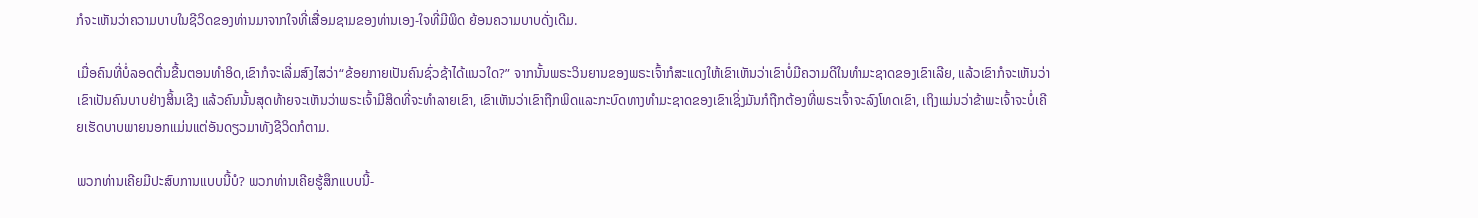ກໍຈະເຫັນວ່າຄວາມບາບໃນຊີວິດຂອງທ່ານມາຈາກໃຈທີ່ເສື່ອມຊາມຂອງທ່ານເອງ-ໃຈທີ່ມີພິດ ຍ້ອນຄວາມບາບດັ່ງເດີມ.

ເມື່ອຄົນທີ່ບໍ່ລອດຕື່ນຂື້ນຕອນທໍາອິດ,ເຂົາກໍຈະເລີ່ມສົງໄສວ່າ“ຂ້ອຍກາຍເປັນຄົນຊົ່ວຊ້າໄດ້ແນວໃດ?” ຈາກນັ້ນພຣະວິນຍານຂອງພຣະເຈົ້າກໍສະແດງໃຫ້ເຂົາເຫັນວ່າເຂົາບໍ່ມີຄວາມດີໃນທໍາມະຊາດຂອງເຂົາເລີຍ, ແລ້ວເຂົາກໍຈະເຫັນວ່າເຂົາເປັນຄົນບາບຢ່າງສິ້ນເຊີງ ແລ້ວຄົນນັ້ນສຸດທ້າຍຈະເຫັນວ່າພຣະເຈົ້າມີສິດທີ່ຈະທໍາລາຍເຂົາ, ເຂົາເຫັນວ່າເຂົາຖືກພິດແລະກະບົດທາງທໍາມະຊາດຂອງເຂົາເຊິ່ງມັນກໍຖືກຕ້ອງທີ່ພຣະເຈົ້າຈະລົງໂທດເຂົາ, ເຖິງແມ່ນວ່າຂ້າພະເຈົ້າຈະບໍ່ເຄີຍເຮັດບາບພາຍນອກແມ່ນແຕ່ອັນດຽວມາທັງຊີວິດກໍຕາມ.

ພວກທ່ານເຄີຍມີປະສົບການແບບນີ້ບໍ? ພວກທ່ານເຄີຍຮູ້ສຶກແບບນີ້-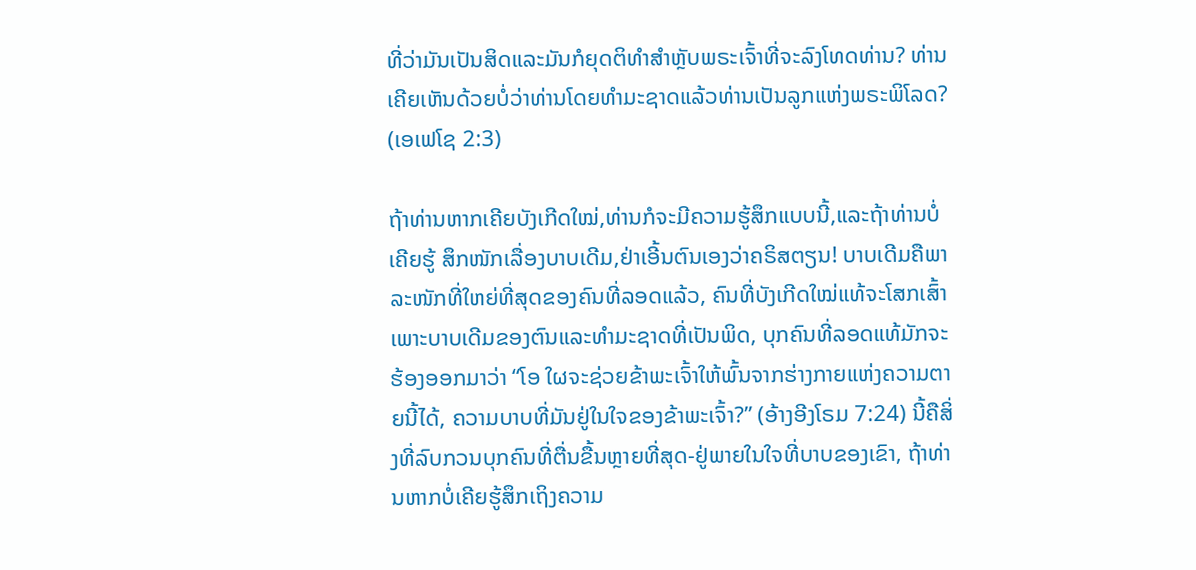ທີ່ວ່າມັນເປັນສິດແລະມັນກໍຍຸດຕິທໍາສໍາຫຼັບພຣະເຈົ້າທີ່ຈະລົງໂທດທ່ານ? ທ່ານເຄີຍເຫັນດ້ວຍບໍ່ວ່າທ່ານໂດຍທໍາມະຊາດແລ້ວທ່ານເປັນລູກແຫ່ງພຣະພິໂລດ? (ເອເຟໂຊ 2:3)

ຖ້າທ່ານຫາກເຄີຍບັງເກີດໃໝ່,ທ່ານກໍຈະມີຄວາມຮູ້ສຶກແບບນີ້,ແລະຖ້າທ່ານບໍ່ເຄີຍຮູ້ ສຶກໜັກເລື່ອງບາບເດີມ,ຢ່າເອີ້ນຕົນເອງວ່າຄຣິສຕຽນ! ບາບເດີມຄືພາລະໜັກທີ່ໃຫຍ່ທີ່ສຸດຂອງຄົນທີ່ລອດແລ້ວ, ຄົນທີ່ບັງເກີດໃໝ່ແທ້ຈະໂສກເສົ້າເພາະບາບເດີມຂອງຕົນແລະທໍາມະຊາດທີ່ເປັນພິດ, ບຸກຄົນທີ່ລອດແທ້ມັກຈະຮ້ອງອອກມາວ່າ “ໂອ ໃຜຈະຊ່ວຍຂ້າພະເຈົ້າໃຫ້ພົ້ນຈາກຮ່າງກາຍແຫ່ງຄວາມຕາຍນີ້ໄດ້, ຄວາມບາບທີ່ມັນຢູ່ໃນໃຈຂອງຂ້າພະເຈົ້າ?” (ອ້າງອີງໂຣມ 7:24) ນີ້ຄືສິ່ງທີ່ລົບກວນບຸກຄົນທີ່ຕື່ນຂື້ນຫຼາຍທີ່ສຸດ-ຢູ່ພາຍໃນໃຈທີ່ບາບຂອງເຂົາ, ຖ້າທ່ານຫາກບໍ່ເຄີຍຮູ້ສຶກເຖິງຄວາມ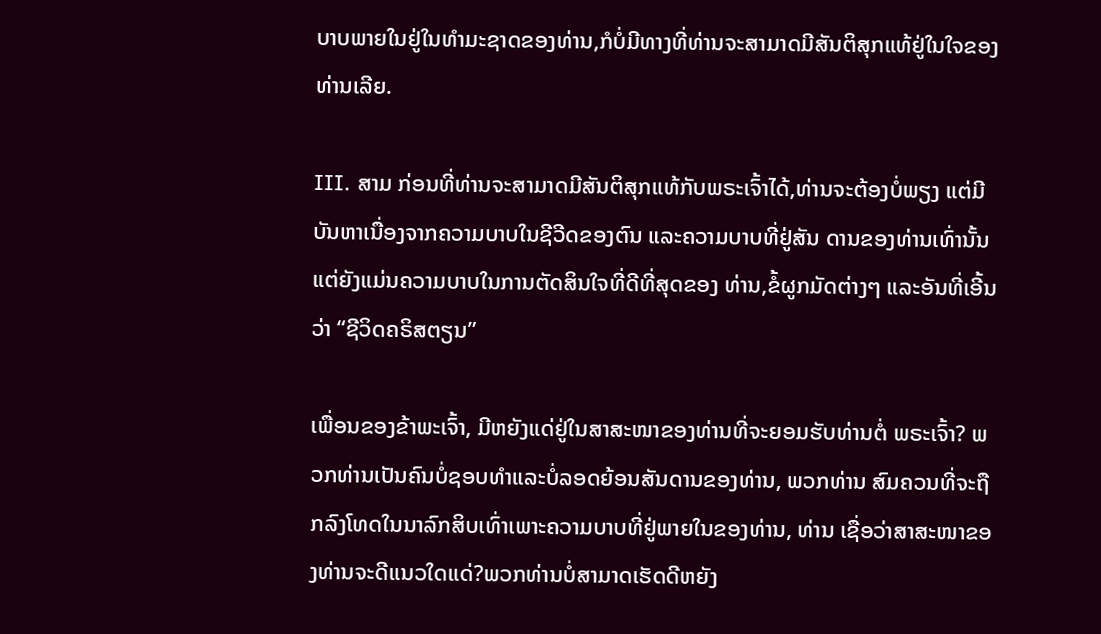ບາບພາຍໃນຢູ່ໃນທໍາມະຊາດຂອງທ່ານ,ກໍບໍ່ມີທາງທີ່ທ່ານຈະສາມາດມີສັນຕິສຸກແທ້ຢູ່ໃນໃຈຂອງທ່ານເລີຍ.

III. ສາມ ກ່ອນທີ່ທ່ານຈະສາມາດມີສັນຕິສຸກແທ້ກັບພຣະເຈົ້າໄດ້,ທ່ານຈະຕ້ອງບໍ່ພຽງ ແຕ່ມີບັນຫາເນື່ອງຈາກຄວາມບາບໃນຊີວີດຂອງຕົນ ແລະຄວາມບາບທີ່ຢູ່ສັນ ດານຂອງທ່ານເທົ່ານັ້ນແຕ່ຍັງແມ່ນຄວາມບາບໃນການຕັດສິນໃຈທີ່ດີທີ່ສຸດຂອງ ທ່ານ,ຂໍ້ຜູກມັດຕ່າງໆ ແລະອັນທີ່ເອີ້ນວ່າ “ຊີວິດຄຣິສຕຽນ”

ເພື່ອນຂອງຂ້າພະເຈົ້າ, ມີຫຍັງແດ່ຢູ່ໃນສາສະໜາຂອງທ່ານທີ່ຈະຍອມຮັບທ່ານຕໍ່ ພຣະເຈົ້າ? ພວກທ່ານເປັນຄົນບໍ່ຊອບທໍາແລະບໍ່ລອດຍ້ອນສັນດານຂອງທ່ານ, ພວກທ່ານ ສົມຄວນທີ່ຈະຖືກລົງໂທດໃນນາລົກສິບເທົ່າເພາະຄວາມບາບທີ່ຢູ່ພາຍໃນຂອງທ່ານ, ທ່ານ ເຊື່ອວ່າສາສະໜາຂອງທ່ານຈະດີແນວໃດແດ່?ພວກທ່ານບໍ່ສາມາດເຮັດດີຫຍັງ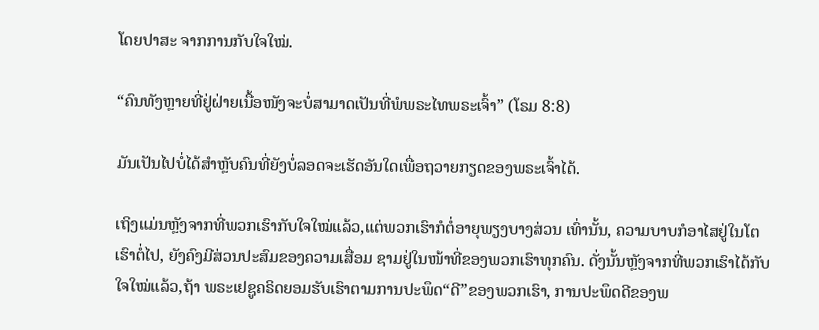ໂດຍປາສະ ຈາກການກັບໃຈໃໝ່.

“ຄົນທັງຫຼາຍທີ່ຢູ່ຝ່າຍເນື້ອໜັງຈະບໍ່ສາມາດເປັນທີ່ພໍພຣະໄທພຣະເຈົ້າ” (ໂຣມ 8:8)

ມັນເປັນໄປບໍ່ໄດ້ສໍາຫຼັບຄົນທີ່ຍັງບໍ່ລອດຈະເຮັດອັນໃດເພື່ອຖວາຍກຽດຂອງພຣະເຈົ້າໄດ້.

ເຖິງແມ່ນຫຼັງຈາກທີ່ພວກເຮົາກັບໃຈໃໝ່ແລ້ວ,ແຕ່ພວກເຮົາກໍຕໍ່ອາຍຸພຽງບາງສ່ວນ ເທົ່ານັ້ນ, ຄວາມບາບກໍອາໄສຢູ່ໃນໂຕເຮົາຕໍ່ໄປ, ຍັງຄົງມີສ່ວນປະສົມຂອງຄວາມເສື່ອມ ຊາມຢູ່ໃນໜ້າທີ່ຂອງພວກເຮົາທຸກຄົນ. ດັ່ງນັ້ນຫຼັງຈາກທີ່ພວກເຮົາໄດ້ກັບໃຈໃໝ່ແລ້ວ,ຖ້າ ພຣະເຢຊູຄຣິດຍອມຮັບເຮົາຕາມການປະພຶດ“ດີ”ຂອງພວກເຮົາ, ການປະພຶດດີຂອງພ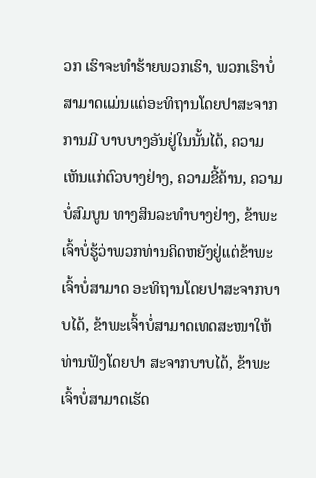ວກ ເຮົາຈະທໍາຮ້າຍພວກເຮົາ, ພວກເຮົາບໍ່ສາມາດແມ່ນແຕ່ອະທິຖານໂດຍປາສະຈາກການມີ ບາບບາງອັນຢູ່ໃນນັ້ນໄດ້, ຄວາມເຫັນແກ່ຕົວບາງຢ່າງ, ຄວາມຂີ້ຄ້ານ, ຄວາມບໍ່ສົມບູນ ທາງສິນລະທໍາບາງຢ່າງ, ຂ້າພະເຈົ້າບໍ່ຮູ້ວ່າພວກທ່ານຄິດຫຍັງຢູ່ແຕ່ຂ້າພະເຈົ້າບໍ່ສາມາດ ອະທິຖານໂດຍປາສະຈາກບາບໄດ້, ຂ້າພະເຈົ້າບໍ່ສາມາດເທດສະໜາໃຫ້ທ່ານຟັງໂດຍປາ ສະຈາກບາບໄດ້, ຂ້າພະເຈົ້າບໍ່ສາມາດເຮັດ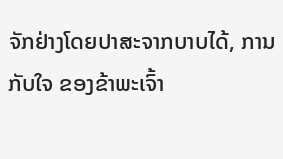ຈັກຢ່າງໂດຍປາສະຈາກບາບໄດ້, ການກັບໃຈ ຂອງຂ້າພະເຈົ້າ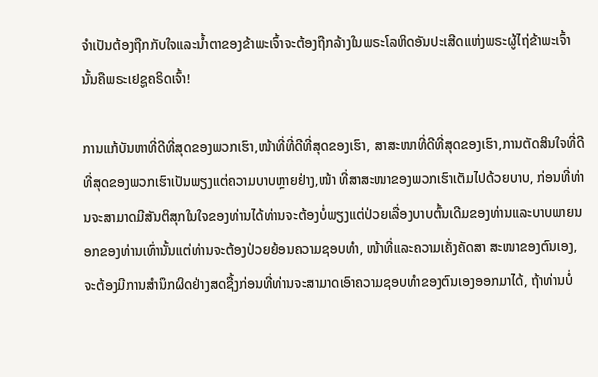ຈໍາເປັນຕ້ອງຖືກກັບໃຈແລະນໍ້າຕາຂອງຂ້າພະເຈົ້າຈະຕ້ອງຖືກລ້າງໃນພຣະໂລຫິດອັນປະເສີດແຫ່ງພຣະຜູ້ໄຖ່ຂ້າພະເຈົ້ານັ້ນຄືພຣະເຢຊູຄຣິດເຈົ້າ!

ການແກ້ບັນຫາທີ່ດີທີ່ສຸດຂອງພວກເຮົາ,ໜ້າທີ່ທີ່ດີທີ່ສຸດຂອງເຮົາ, ສາສະໜາທີ່ດີທີ່ສຸດຂອງເຮົາ,ການຕັດສິນໃຈທີ່ດີທີ່ສຸດຂອງພວກເຮົາເປັນພຽງແຕ່ຄວາມບາບຫຼາຍຢ່າງ,ໜ້າ ທີ່ສາສະໜາຂອງພວກເຮົາເຕັມໄປດ້ວຍບາບ, ກ່ອນທີ່ທ່ານຈະສາມາດມີສັນຕິສຸກໃນໃຈຂອງທ່ານໄດ້ທ່ານຈະຕ້ອງບໍ່ພຽງແຕ່ປ່ວຍເລື່ອງບາບຕົ້ນເດີມຂອງທ່ານແລະບາບພາຍນອກຂອງທ່ານເທົ່ານັ້ນແຕ່ທ່ານຈະຕ້ອງປ່ວຍຍ້ອນຄວາມຊອບທໍາ, ໜ້າທີ່ແລະຄວາມເຄັ່ງຄັດສາ ສະໜາຂອງຕົນເອງ, ຈະຕ້ອງມີການສໍານຶກຜິດຢ່າງສດຊື້ງກ່ອນທີ່ທ່ານຈະສາມາດເອົາຄວາມຊອບທໍາຂອງຕົນເອງອອກມາໄດ້, ຖ້າທ່ານບໍ່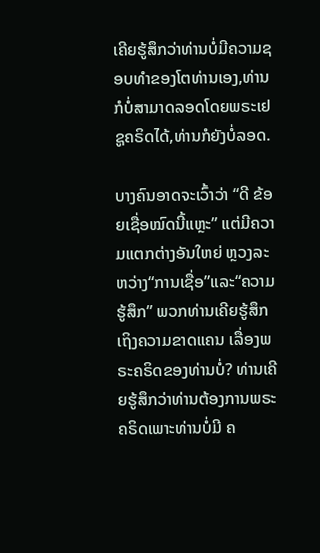ເຄີຍຮູ້ສຶກວ່າທ່ານບໍ່ມີຄວາມຊອບທໍາຂອງໂຕທ່ານເອງ,ທ່ານກໍບໍ່ສາມາດລອດໂດຍພຣະເຢຊູຄຣິດໄດ້,ທ່ານກໍຍັງບໍ່ລອດ.

ບາງຄົນອາດຈະເວົ້າວ່າ “ດີ ຂ້ອຍເຊື່ອໝົດນີ້ແຫຼະ” ແຕ່ມີຄວາມແຕກຕ່າງອັນໃຫຍ່ ຫຼວງລະຫວ່າງ“ການເຊື່ອ”ແລະ“ຄວາມຮູ້ສຶກ” ພວກທ່ານເຄີຍຮູ້ສຶກເຖິງຄວາມຂາດແຄນ ເລື່ອງພຣະຄຣິດຂອງທ່ານບໍ່? ທ່ານເຄີຍຮູ້ສຶກວ່າທ່ານຕ້ອງການພຣະຄຣິດເພາະທ່ານບໍ່ມີ ຄ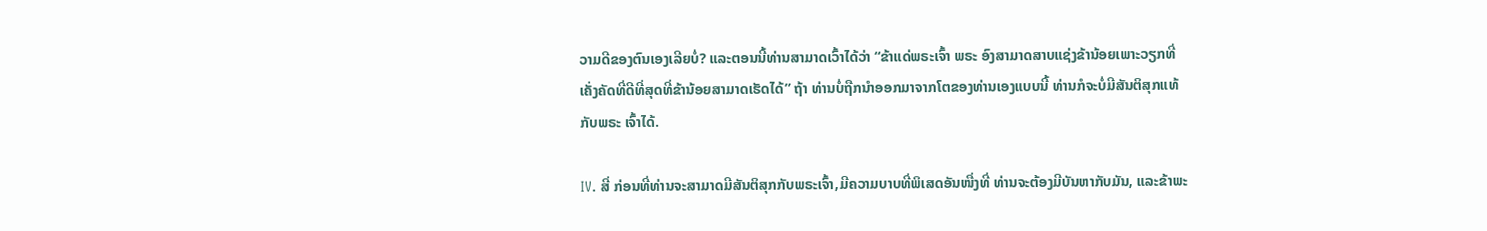ວາມດີຂອງຕົນເອງເລີຍບໍ່? ແລະຕອນນີ້ທ່ານສາມາດເວົ້າໄດ້ວ່າ “ຂ້າແດ່ພຣະເຈົ້າ ພຣະ ອົງສາມາດສາບແຊ່ງຂ້ານ້ອຍເພາະວຽກທີ່ເຄັ່ງຄັດທີ່ດີທີ່ສຸດທີ່ຂ້ານ້ອຍສາມາດເຮັດໄດ້” ຖ້າ ທ່ານບໍ່ຖືກນໍາອອກມາຈາກໂຕຂອງທ່ານເອງແບບນີ້ ທ່ານກໍຈະບໍ່ມີສັນຕິສຸກແທ້ກັບພຣະ ເຈົ້າໄດ້.

IV. ສີ່ ກ່ອນທີ່ທ່ານຈະສາມາດມີສັນຕິສຸກກັບພຣະເຈົ້າ,ມີຄວາມບາບທີ່ພິເສດອັນໜື່ງທີ່ ທ່ານຈະຕ້ອງມີບັນຫາກັບມັນ, ແລະຂ້າພະ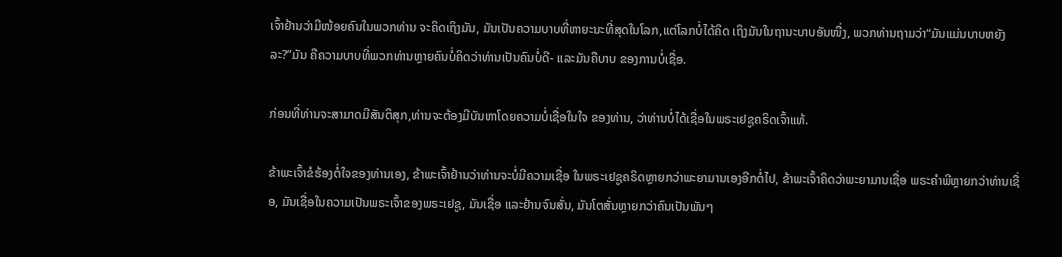ເຈົ້າຢ້ານວ່າມີໜ້ອຍຄົນໃນພວກທ່ານ ຈະຄິດເຖິງມັນ, ມັນເປັນຄວາມບາບທີ່ຫາຍະນະທີ່ສຸດໃນໂລກ,ແຕ່ໂລກບໍ່ໄດ້ຄິດ ເຖິງມັນໃນຖານະບາບອັນໜື່ງ, ພວກທ່ານຖາມວ່າ“ມັນແມ່ນບາບຫຍັງລະ?”ມັນ ຄືຄວາມບາບທີ່ພວກທ່ານຫຼາຍຄົນບໍ່ຄິດວ່າທ່ານເປັນຄົນບໍ່ດີ- ແລະມັນຄືບາບ ຂອງການບໍ່ເຊື່ອ.

ກ່ອນທີ່ທ່ານຈະສາມາດມີສັນຕິສຸກ,ທ່ານຈະຕ້ອງມີບັນຫາໂດຍຄວາມບໍ່ເຊື່ອໃນໃຈ ຂອງທ່ານ, ວ່າທ່ານບໍ່ໄດ້ເຊື່ອໃນພຣະເຢຊູຄຣິດເຈົ້າແທ້.

ຂ້າພະເຈົ້າຂໍຮ້ອງຕໍ່ໃຈຂອງທ່ານເອງ, ຂ້າພະເຈົ້າຢ້ານວ່າທ່ານຈະບໍ່ມີຄວາມເຊື່ອ ໃນພຣະເຢຊູຄຣິດຫຼາຍກວ່າພະຍາມານເອງອີກຕໍ່ໄປ, ຂ້າພະເຈົ້າຄິດວ່າພະຍາມານເຊື່ອ ພຣະຄໍາພີຫຼາຍກວ່າທ່ານເຊື່ອ, ມັນເຊື່ອໃນຄວາມເປັນພຣະເຈົ້າຂອງພຣະເຢຊູ, ມັນເຊື່ອ ແລະຢ້ານຈົນສັ່ນ, ມັນໂຕສັ່ນຫຼາຍກວ່າຄົນເປັນພັນໆ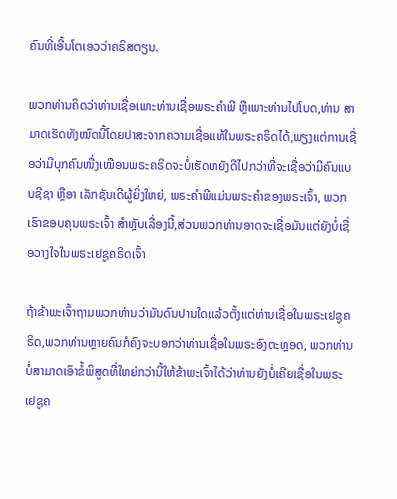ຄົນທີ່ເອີ້ນໂຕເອວວ່າຄຣິສຕຽນ.

ພວກທ່ານຄິດວ່າທ່ານເຊື່ອເພາະທ່ານເຊື່ອພຣະຄໍາພີ ຫຼືເພາະທ່ານໄປໂບດ,ທ່ານ ສາມາດເຮັດທັງໝົດນີ້ໂດຍປາສະຈາກຄວາມເຊື່ອແທ້ໃນພຣະຄຣິດໄດ້,ພຽງແຕ່ການເຊື່ອວ່າມີບຸກຄົນໜື່ງເໝືອນພຣະຄຣິດຈະບໍ່ເຮັດຫຍັງດີໄປກວ່າທີ່ຈະເຊື່ອວ່າມີຄົນແບບຊີຊາ ຫຼືອາ ເລັກຊັນເດີຜູ້ຍິ່ງໃຫຍ່, ພຣະຄໍາພີແມ່ນພຣະຄໍາຂອງພຣະເຈົ້າ, ພວກເຮົາຂອບຄຸນພຣະເຈົ້າ ສໍາຫຼັບເລື່ອງນີ້,ສ່ວນພວກທ່ານອາດຈະເຊື່ອມັນແຕ່ຍັງບໍ່ເຊື່ອວາງໃຈໃນພຣະເຢຊູຄຣິດເຈົ້າ

ຖ້າຂ້າພະເຈົ້າຖາມພວກທ່ານວ່າມັນດົນປານໃດແລ້ວຕັ້ງແຕ່ທ່ານເຊື່ອໃນພຣະເຢຊູຄຣິດ,ພວກທ່ານຫຼາຍຄົນກໍຄົງຈະບອກວ່າທ່ານເຊື່ອໃນພຣະອົງຕະຫຼອດ, ພວກທ່ານບໍ່ສາມາດເອົາຂໍ້ພິສູດທີ່ໃຫຍ່ກວ່ານີ້ໃຫ້ຂ້າພະເຈົ້າໄດ້ວ່າທ່ານຍັງບໍ່ເຄີຍເຊື່ອໃນພຣະເຢຊູຄ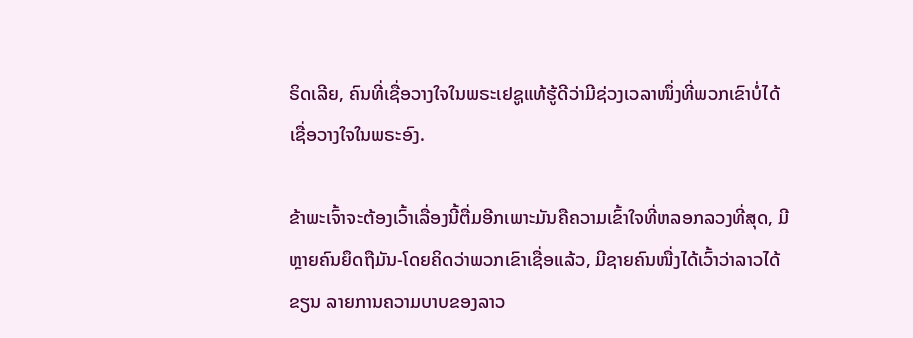ຣິດເລີຍ, ຄົນທີ່ເຊື່ອວາງໃຈໃນພຣະເຢຊູແທ້ຮູ້ດີວ່າມີຊ່ວງເວລາໜຶ່ງທີ່ພວກເຂົາບໍ່ໄດ້ເຊື່ອວາງໃຈໃນພຣະອົງ.

ຂ້າພະເຈົ້າຈະຕ້ອງເວົ້າເລື່ອງນີ້ຕື່ມອີກເພາະມັນຄືຄວາມເຂົ້າໃຈທີ່ຫລອກລວງທີ່ສຸດ, ມີຫຼາຍຄົນຍຶດຖືມັນ-ໂດຍຄິດວ່າພວກເຂົາເຊື່ອແລ້ວ, ມີຊາຍຄົນໜື່ງໄດ້ເວົ້າວ່າລາວໄດ້ຂຽນ ລາຍການຄວາມບາບຂອງລາວ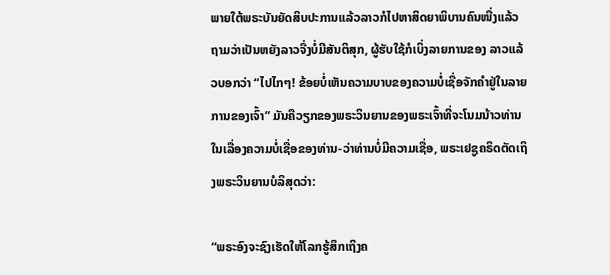ພາຍໃຕ້ພຣະບັນຍັດສິບປະການແລ້ວລາວກໍໄປຫາສິດຍາພິບານຄົນໜື່ງແລ້ວຖາມວ່າເປັນຫຍັງລາວຈື່ງບໍ່ມີສັນຕິສຸກ, ຜູ້ຮັບໃຊ້ກໍເບິ່ງລາຍການຂອງ ລາວແລ້ວບອກວ່າ “ໄປໄກໆ! ຂ້ອຍບໍ່ເຫັນຄວາມບາບຂອງຄວາມບໍ່ເຊື່ອຈັກຄໍາຢູ່ໃນລາຍ ການຂອງເຈົ້າ” ມັນຄືວຽກຂອງພຣະວິນຍານຂອງພຣະເຈົ້າທີ່ຈະໂນມນ້າວທ່ານໃນເລື່ອງຄວາມບໍ່ເຊື່ອຂອງທ່ານ-ວ່າທ່ານບໍ່ມີຄວາມເຊື່ອ, ພຣະເຢຊູຄຣິດຕັດເຖິງພຣະວິນຍານບໍລິສຸດວ່າ:

“ພຣະອົງຈະຊົງເຮັດໃຫ້ໂລກຮູ້ສຶກເຖິງຄ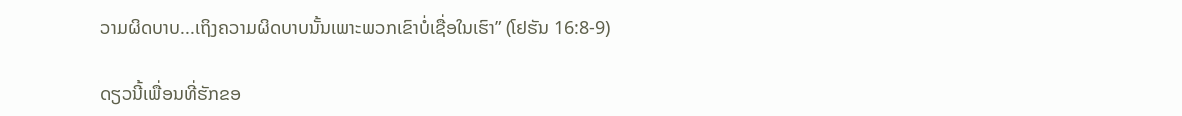ວາມຜິດບາບ...ເຖິງຄວາມຜິດບາບນັ້ນເພາະພວກເຂົາບໍ່ເຊື່ອໃນເຮົາ” (ໂຢຮັນ 16:8-9)

ດຽວນີ້ເພື່ອນທີ່ຮັກຂອ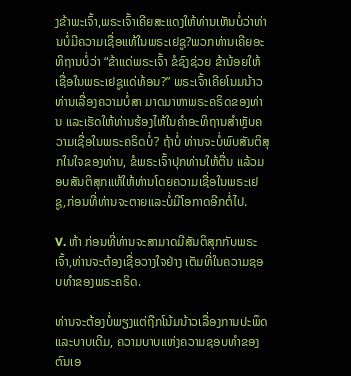ງຂ້າພະເຈົ້າ,ພຣະເຈົ້າເຄີຍສະແດງໃຫ້ທ່ານເຫັນບໍ່ວ່າທ່ານບໍ່ມີຄວາມເຊື່ອແທ້ໃນພຣະເຢຊູ?ພວກທ່ານເຄີຍອະທິຖານບໍ່ວ່າ “ຂ້າແດ່ພຣະເຈົ້າ ຂໍຊົງຊ່ວຍ ຂ້ານ້ອຍໃຫ້ເຊື່ອໃນພຣະເຢຊູແດ່ທ້ອນ?” ພຣະເຈົ້າເຄີຍໂນມນ້າວທ່ານເລື່ອງຄວາມບໍ່ສາ ມາດມາຫາພຣະຄຣິດຂອງທ່ານ ແລະເຮັດໃຫ້ທ່ານຮ້ອງໄຫ້ໃນຄໍາອະທິຖານສໍາຫຼັບຄວາມເຊື່ອໃນພຣະຄຣິດບໍ່? ຖ້າບໍ່ ທ່ານຈະບໍ່ພົບສັນຕິສຸກໃນໃຈຂອງທ່ານ, ຂໍພຣະເຈົ້າປຸກທ່ານໃຫ້ຕື່ນ ແລ້ວມອບສັນຕິສຸກແທ້ໃຫ້ທ່ານໂດຍຄວາມເຊື່ອໃນພຣະເຢຊູ,ກ່ອນທີ່ທ່ານຈະຕາຍແລະບໍ່ມີໂອກາດອີກຕໍ່ໄປ.

V. ຫ້າ ກ່ອນທີ່ທ່ານຈະສາມາດມີສັນຕິສຸກກັບພຣະເຈົ້າ,ທ່ານຈະຕ້ອງເຊື່ອວາງໃຈຢ່າງ ເຕັມທີ່ໃນຄວາມຊອບທໍາຂອງພຣະຄຣິດ.

ທ່ານຈະຕ້ອງບໍ່ພຽງແຕ່ຖືກໂນ້ມນ້າວເລື່ອງການປະພຶດແລະບາບເດີມ, ຄວາມບາບແຫ່ງຄວາມຊອບທໍາຂອງຕົນເອ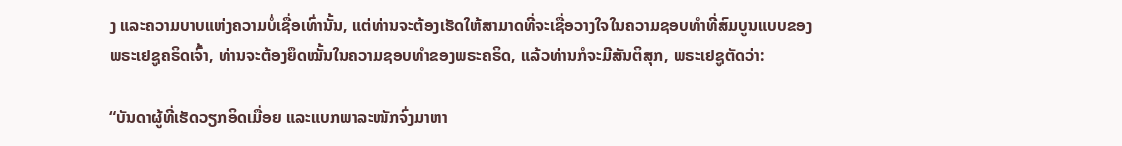ງ ແລະຄວາມບາບແຫ່ງຄວາມບໍ່ເຊື່ອເທົ່ານັ້ນ, ແຕ່ທ່ານຈະຕ້ອງເຮັດໃຫ້ສາມາດທີ່ຈະເຊື່ອວາງໃຈໃນຄວາມຊອບທໍາທີ່ສົມບູນແບບຂອງພຣະເຢຊູຄຣິດເຈົ້າ, ທ່ານຈະຕ້ອງຍຶດໝັ້ນໃນຄວາມຊອບທໍາຂອງພຣະຄຣິດ, ແລ້ວທ່ານກໍຈະມີສັນຕິສຸກ, ພຣະເຢຊູຕັດວ່າ:

“ບັນດາຜູ້ທີ່ເຮັດວຽກອິດເມື່ອຍ ແລະແບກພາລະໜັກຈົ່ງມາຫາ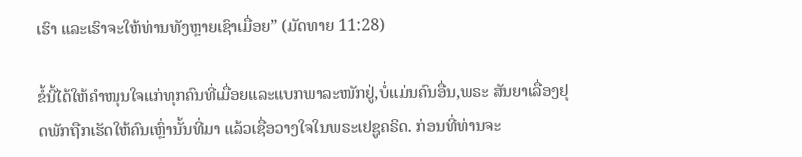ເຮົາ ແລະເຮົາຈະໃຫ້ທ່ານທັງຫຼາຍເຊົາເມື່ອຍ” (ມັດທາຍ 11:28)

ຂໍ້ນີ້ໄດ້ໃຫ້ຄໍາໜຸນໃຈແກ່ທຸກຄົນທີ່ເມື່ອຍແລະແບກພາລະໜັກຢູ່,ບໍ່ແມ່ນຄົນອື່ນ,ພຣະ ສັນຍາເລື່ອງຢຸດພັກຖືກເຮັດໃຫ້ຄົນເຫຼົ່ານັ້ນທີ່ມາ ແລ້ວເຊື່ອວາງໃຈໃນພຣະເຢຊູຄຣິດ. ກ່ອນທີ່ທ່ານຈະ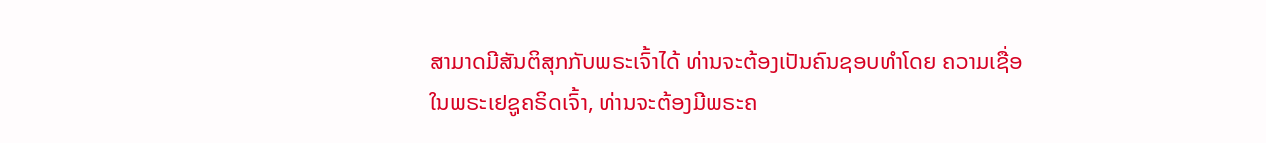ສາມາດມີສັນຕິສຸກກັບພຣະເຈົ້າໄດ້ ທ່ານຈະຕ້ອງເປັນຄົນຊອບທໍາໂດຍ ຄວາມເຊື່ອໃນພຣະເຢຊູຄຣິດເຈົ້າ, ທ່ານຈະຕ້ອງມີພຣະຄ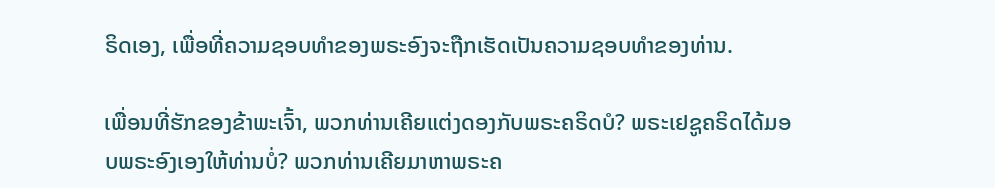ຣິດເອງ, ເພື່ອທີ່ຄວາມຊອບທໍາຂອງພຣະອົງຈະຖືກເຮັດເປັນຄວາມຊອບທໍາຂອງທ່ານ.

ເພື່ອນທີ່ຮັກຂອງຂ້າພະເຈົ້າ, ພວກທ່ານເຄີຍແຕ່ງດອງກັບພຣະຄຣິດບໍ? ພຣະເຢຊູຄຣິດໄດ້ມອບພຣະອົງເອງໃຫ້ທ່ານບໍ່? ພວກທ່ານເຄີຍມາຫາພຣະຄ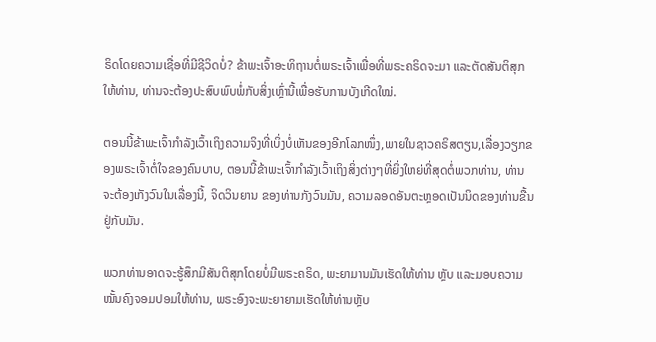ຣິດໂດຍຄວາມເຊື່ອທີ່ມີຊີວິດບໍ່? ຂ້າພະເຈົ້າອະທິຖານຕໍ່ພຣະເຈົ້າເພື່ອທີ່ພຣະຄຣິດຈະມາ ແລະຕັດສັນຕິສຸກໃຫ້ທ່ານ, ທ່ານຈະຕ້ອງປະສົບພົບພໍ່ກັບສິ່ງເຫຼົ່ານີ້ເພື່ອຮັບການບັງເກີດໃໝ່.

ຕອນນີ້ຂ້າພະເຈົ້າກໍາລັງເວົ້າເຖິງຄວາມຈິງທີ່ເບິ່ງບໍ່ເຫັນຂອງອີກໂລກໜຶ່ງ,ພາຍໃນຊາວຄຣິສຕຽນ,ເລື່ອງວຽກຂອງພຣະເຈົ້າຕໍ່ໃຈຂອງຄົນບາບ, ຕອນນີ້ຂ້າພະເຈົ້າກໍາລັງເວົ້າເຖິງສິ່ງຕ່າງໆທີ່ຍິ່ງໃຫຍ່ທີ່ສຸດຕໍ່ພວກທ່ານ, ທ່ານຈະຕ້ອງເກັງວົນໃນເລື່ອງນີ້, ຈິດວິນຍານ ຂອງທ່ານກັງວົນມັນ, ຄວາມລອດອັນຕະຫຼອດເປັນນິດຂອງທ່ານຂື້ນຢູ່ກັບມັນ.

ພວກທ່ານອາດຈະຮູ້ສຶກມີສັນຕິສຸກໂດຍບໍ່ມີພຣະຄຣິດ, ພະຍາມານມັນເຮັດໃຫ້ທ່ານ ຫຼັບ ແລະມອບຄວາມໝັ້ນຄົງຈອມປອມໃຫ້ທ່ານ, ພຣະອົງຈະພະຍາຍາມເຮັດໃຫ້ທ່ານຫຼັບ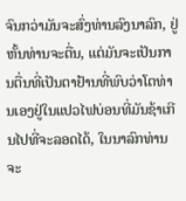ຈົນກວ່າມັນຈະສົ່ງທ່ານລົງນາລົກ, ຢູ່ຫັ້ນທ່ານຈະຕື່ນ, ແຕ່ມັນຈະເປັນການຕື່ນທີ່ເປັນຕາຢ້ານທີ່ພົບວ່າໂຕທ່ານເອງຢູ່ໃນແປວໄຟບ່ອນທີ່ມັນຊ້າເກີນໄປທີ່ຈະລອດໄດ້, ໃນນາລົກທ່ານຈະ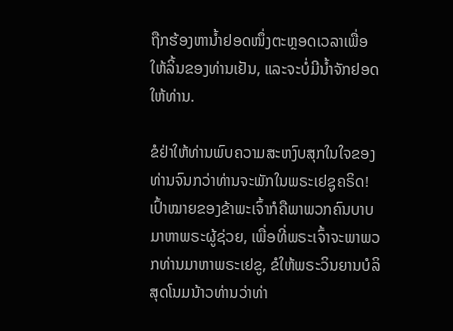ຖືກຮ້ອງຫານໍ້າຢອດໜຶ່ງຕະຫຼອດເວລາເພື່ອໃຫ້ລິ້ນຂອງທ່ານເຢັນ, ແລະຈະບໍ່ມີນໍ້າຈັກຢອດໃຫ້ທ່ານ.

ຂໍຢ່າໃຫ້ທ່ານພົບຄວາມສະຫງົບສຸກໃນໃຈຂອງທ່ານຈົນກວ່າທ່ານຈະພັກໃນພຣະເຢຊູຄຣິດ! ເປົ້າໝາຍຂອງຂ້າພະເຈົ້າກໍຄືພາພວກຄົນບາບມາຫາພຣະຜູ້ຊ່ວຍ, ເພື່ອທີ່ພຣະເຈົ້າຈະພາພວກທ່ານມາຫາພຣະເຢຂູ, ຂໍໃຫ້ພຣະວິນຍານບໍລິສຸດໂນມນ້າວທ່ານວ່າທ່າ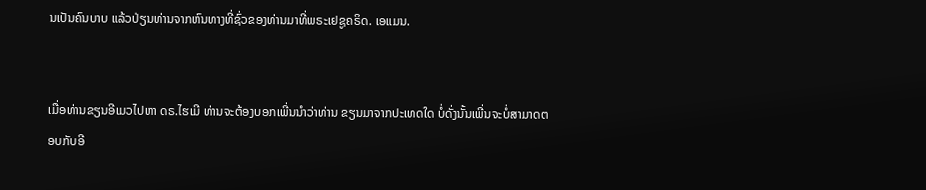ນເປັນຄົນບາບ ແລ້ວປ່ຽນທ່ານຈາກຫົນທາງທີ່ຊົ່ວຂອງທ່ານມາທີ່ພຣະເຢຊູຄຣິດ. ເອແມນ.


ເມື່ອທ່ານຂຽນອີເມວໄປຫາ ດຣ.ໄຮເມີ ທ່ານຈະຕ້ອງບອກເພີ່ນນໍາວ່າທ່ານ ຂຽນມາຈາກປະເທດໃດ ບໍ່ດັ່ງນັ້ນເພີ່ນຈະບໍ່ສາມາດຕອບກັບອີ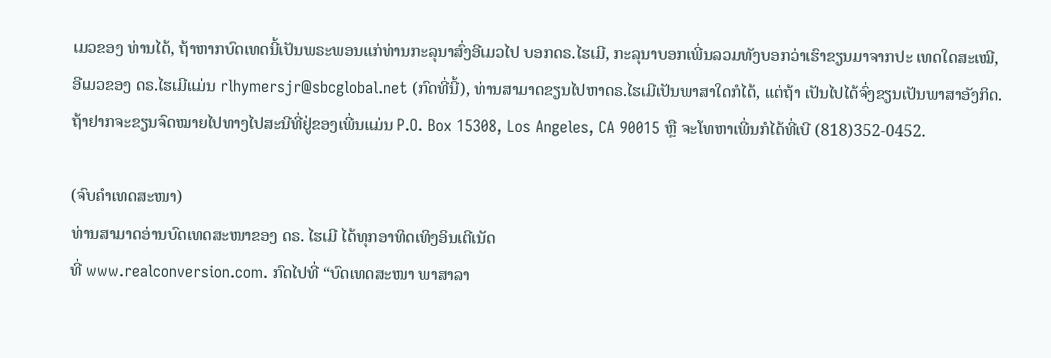ເມວຂອງ ທ່ານໄດ້, ຖ້າຫາກບົດເທດນີ້ເປັນພຣະພອນແກ່ທ່ານກະລຸນາສົ່ງອີເມວໄປ ບອກດຣ.ໄຮເມີ, ກະລຸນາບອກເພີ່ນລວມທັງບອກວ່າເຮົາຂຽນມາຈາກປະ ເທດໃດສະເໝີ, ອີເມວຂອງ ດຣ.ໄຮເມີແມ່ນ rlhymersjr@sbcglobal.net (ກົດທີ່ນີ້), ທ່ານສາມາດຂຽນໄປຫາດຣ.ໄຮເມີເປັນພາສາໃດກໍໄດ້, ແຕ່ຖ້າ ເປັນໄປໄດ້ຈົ່ງຂຽນເປັນພາສາອັງກິດ.ຖ້າຢາກຈະຂຽນຈົດໝາຍໄປທາງໄປສະນີທີ່ຢູ່ຂອງເພີ່ນແມ່ນ P.O. Box 15308, Los Angeles, CA 90015 ຫຼື ຈະໂທຫາເພີ່ນກໍໄດ້ທີ່ເບີ (818)352-0452.

(ຈົບຄຳເທດສະໜາ)
ທ່ານສາມາດອ່ານບົດເທດສະໜາຂອງ ດຣ. ໄຮເມີ ໄດ້ທຸກອາທິດເທິງອິນເຕີເນັດ
ທີ່ www.realconversion.com. ກົດໄປທີ່ “ບົດເທດສະໜາ ພາສາລາ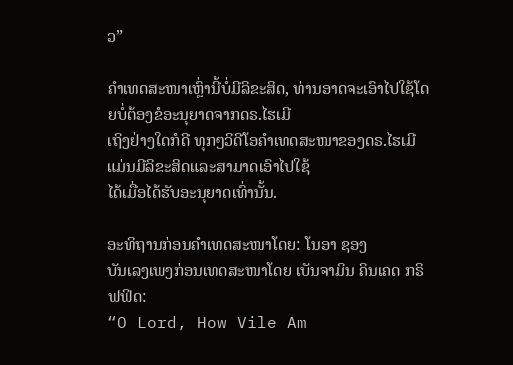ວ”

ຄໍາເທດສະໜາເຫຼົ່ານີ້ບໍ່ມີລິຂະສິດ, ທ່ານອາດຈະເອົາໄປໃຊ້ໂດຍບໍ່ຕ້ອງຂໍອະນຸຍາດຈາກດຣ.ໄຮເມີ
ເຖິງຢ່າງໃດກໍດີ ທຸກໆວິດີໂອຄໍາເທດສະໜາຂອງດຣ.ໄຮເມີແມ່ນມີລິຂະສິດແລະສາມາດເອົາໄປໃຊ້
ໄດ້ເມື່ອໄດ້ຮັບອະນຸຍາດເທົ່ານັ້ນ.

ອະທິຖານກ່ອນຄໍາເທດສະໜາໂດຍ: ໂນອາ ຊອງ
ບັນເລງເພງກ່ອນເທດສະໜາໂດຍ ເບັນຈາມິນ ຄິນເຄດ ກຣິຟຟິດ:
“O Lord, How Vile Am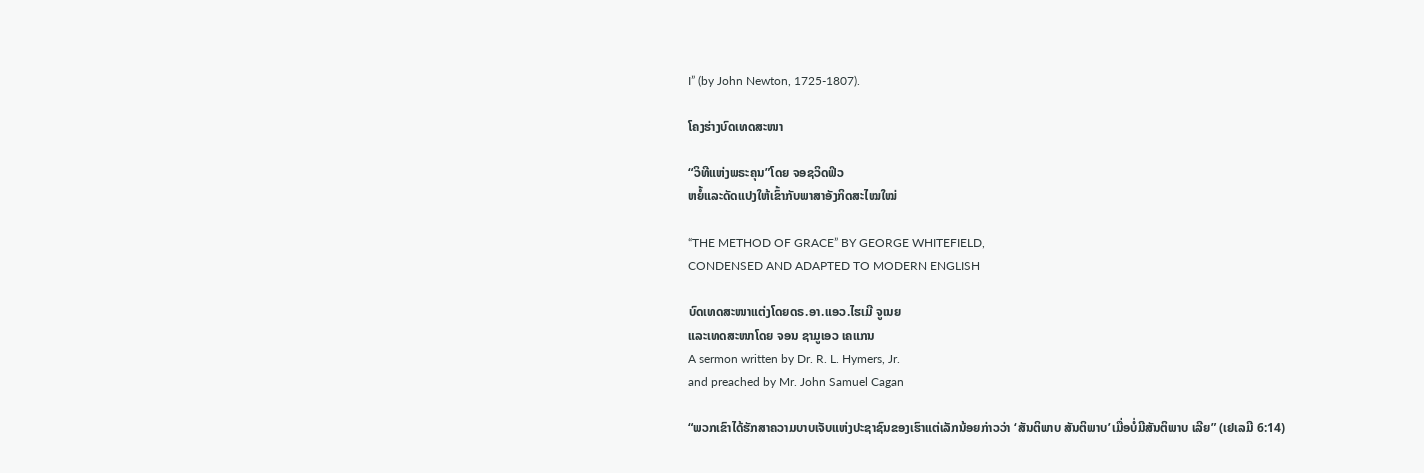I” (by John Newton, 1725-1807).

ໂຄງຮ່າງບົດເທດສະໜາ

“ວິທີແຫ່ງພຣະຄຸນ”ໂດຍ ຈອຊວິດຟິວ
ຫຍໍ້ແລະດັດແປງໃຫ້ເຂົ້າກັບພາສາອັງກິດສະໄໝໃໝ່

“THE METHOD OF GRACE” BY GEORGE WHITEFIELD,
CONDENSED AND ADAPTED TO MODERN ENGLISH

ບົດເທດສະໜາແຕ່ງໂດຍດຣ.ອາ.ແອວ.ໄຮເມີ ຈູເນຍ
ແລະເທດສະໜາໂດຍ ຈອນ ຊາມູເອວ ເຄແກນ
A sermon written by Dr. R. L. Hymers, Jr.
and preached by Mr. John Samuel Cagan

“ພວກເຂົາໄດ້ຮັກສາຄວາມບາບເຈັບແຫ່ງປະຊາຊົນຂອງເຮົາແຕ່ເລັກນ້ອຍກ່າວວ່າ ‘ສັນຕິພາບ ສັນຕິພາບ’ເມື່ອບໍ່ມີສັນຕິພາບ ເລີຍ” (ເຢເລມີ 6:14)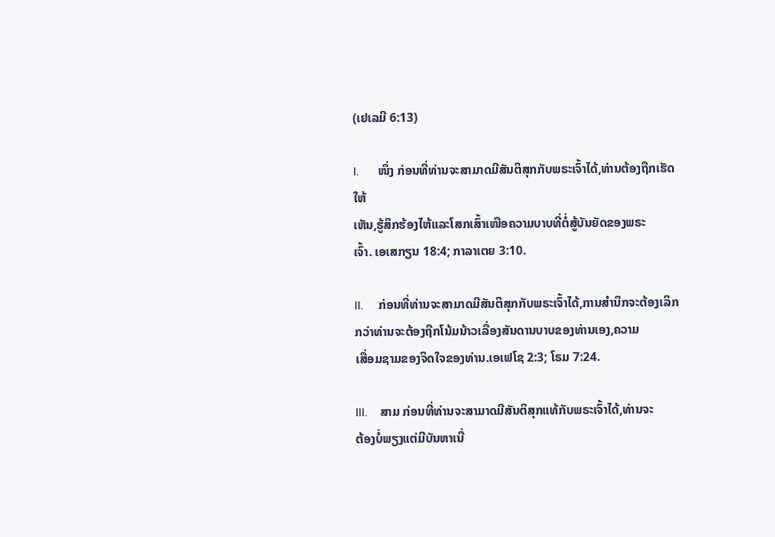(ເຢເລມີ 6:13)

I.      ໜຶ່ງ ກ່ອນທີ່ທ່ານຈະສາມາດມີສັນຕິສຸກກັບພຣະເຈົ້າໄດ້,ທ່ານຕ້ອງຖືກເຮັດໃຫ້
ເຫັນ,ຮູ້ສຶກຮ້ອງໄຫ້ແລະໂສກເສົ້າເໜືອຄວາມບາບທີ່ຕໍ່ສູ້ບັນຍັດຂອງພຣະ
ເຈົ້າ. ເອເສກຽນ 18:4; ກາລາເຕຍ 3:10.

II.     ກ່ອນທີ່ທ່ານຈະສາມາດມີສັນຕິສຸກກັບພຣະເຈົ້າໄດ້,ການສໍານຶກຈະຕ້ອງເລິກ
ກວ່າທ່ານຈະຕ້ອງຖືກໂນ້ມນ້າວເລື່ອງສັນດານບາບຂອງທ່ານເອງ,ຄວາມ
ເສື່ອມຊາມຂອງຈິດໃຈຂອງທ່ານ.ເອເຟໂຊ 2:3; ໂຣມ 7:24.

III.    ສາມ ກ່ອນທີ່ທ່ານຈະສາມາດມີສັນຕິສຸກແທ້ກັບພຣະເຈົ້າໄດ້,ທ່ານຈະ
ຕ້ອງບໍ່ພຽງແຕ່ມີບັນຫາເນື່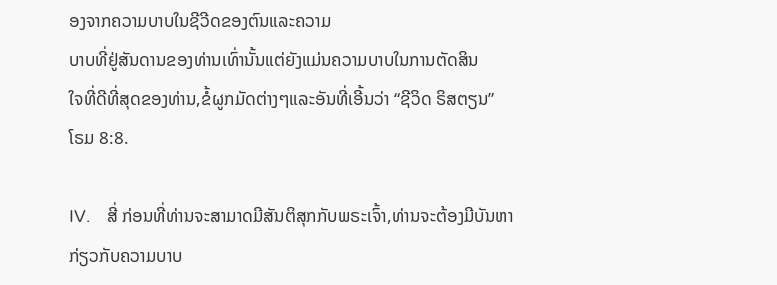ອງຈາກຄວາມບາບໃນຊີວີດຂອງຕົນແລະຄວາມ
ບາບທີ່ຢູ່ສັນດານຂອງທ່ານເທົ່ານັ້ນແຕ່ຍັງແມ່ນຄວາມບາບໃນການຕັດສິນ
ໃຈທີ່ດີທີ່ສຸດຂອງທ່ານ,ຂໍ້ຜູກມັດຕ່າງໆແລະອັນທີ່ເອີ້ນວ່າ “ຊີວິດ ຣິສຕຽນ”
ໂຣມ 8:8.

IV.    ສີ່ ກ່ອນທີ່ທ່ານຈະສາມາດມີສັນຕິສຸກກັບພຣະເຈົ້າ,ທ່ານຈະຕ້ອງມີບັນຫາ
ກ່ຽວກັບຄວາມບາບ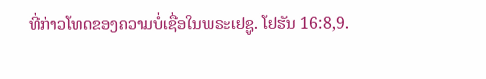ທີ່ກ່າວໂທດຂອງຄວາມບໍ່ເຊື່ອໃນພຣະເຢຊູ. ໂຢຮັນ 16:8,9.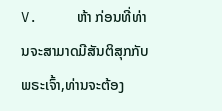V.     ຫ້າ ກ່ອນທີ່ທ່ານຈະສາມາດມີສັນຕິສຸກກັບພຣະເຈົ້າ,ທ່ານຈະຕ້ອງ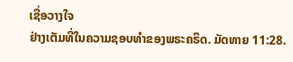ເຊື່ອວາງໃຈ
ຢ່າງເຕັມທີ່ໃນຄວາມຊອບທໍາຂອງພຣະຄຣິດ. ມັດທາຍ 11:28.